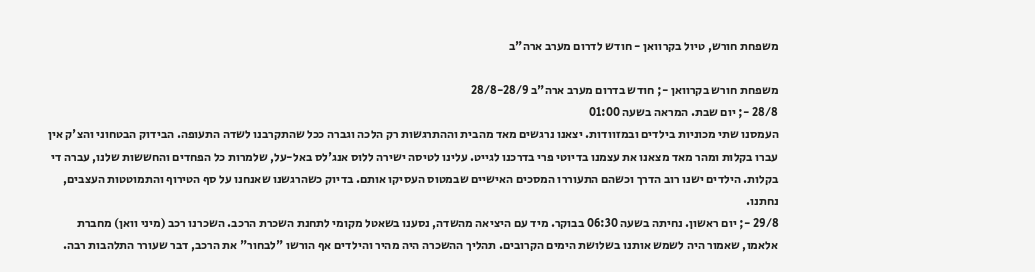משפחת חורש, טיול בקרוואן - חודש לדרום מערב ארה"ב

משפחת חורש בקרוואן -; חודש בדרום מערב ארה"ב 28/8-28/9
28/8 -; יום שבת. המראה בשעה 01:00
העמסנו שתי מכוניות בילדים ובמזוודות. יצאנו נרגשים מאד מהבית וההתרגשות רק הלכה וגברה ככל שהתקרבנו לשדה התעופה. הבידוק הבטחוני והצ'ק אין עברו בקלות ומהר מאד מצאנו את עצמנו בדיוטי פרי בדרכנו לגייט. עלינו לטיסה ישירה ללוס אנג'לס באל-על, שלמרות כל הפחדים והחששות שלנו, עברה די בקלות. הילדים ישנו רוב הדרך וכשהם התעוררו המסכים האישיים שבמטוס העסיקו אותם. בדיוק כשהרגשנו שאנחנו על סף הטירוף והתמוטטות העצבים, נחתנו.
29/8 -; יום ראשון. נחיתה בשעה 06:30 בבוקר. מיד עם היציאה מהשדה, נסענו בשאטל מקומי לתחנת השכרת הרכב. השכרנו רכב (מיני וואן) מחברת אלאמו, שאמור היה לשמש אותנו בשלושת הימים הקרובים. תהליך ההשכרה היה מהיר והילדים אף הורשו "לבחור" את הרכב, דבר שעורר התלהבות רבה.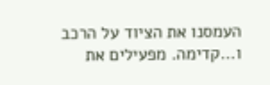העמסנו את הציוד על הרכב ו...קדימה. מפעילים את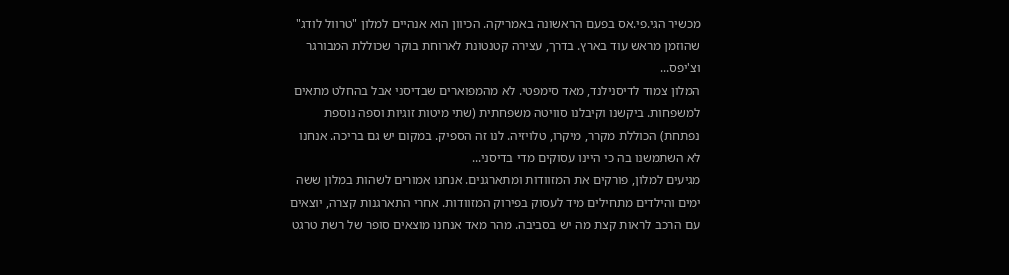מכשיר הגי.פי.אס בפעם הראשונה באמריקה. הכיוון הוא אנהיים למלון "טרוול לודג" שהוזמן מראש עוד בארץ. בדרך, עצירה קטנטונת לארוחת בוקר שכוללת המבורגר וצ'יפס...
המלון צמוד לדיסנילנד, מאד סימפטי. לא מהמפוארים שבדיסני אבל בהחלט מתאים למשפחות. ביקשנו וקיבלנו סוויטה משפחתית (שתי מיטות זוגיות וספה נוספת נפתחת) הכוללת מקרר, מיקרו, טלויזיה. לנו זה הספיק. במקום יש גם בריכה. אנחנו לא השתמשנו בה כי היינו עסוקים מדי בדיסני...
מגיעים למלון, פורקים את המזוודות ומתארגנים. אנחנו אמורים לשהות במלון ששה ימים והילדים מתחילים מיד לעסוק בפירוק המזוודות. אחרי התארגנות קצרה, יוצאים עם הרכב לראות קצת מה יש בסביבה. מהר מאד אנחנו מוצאים סופר של רשת טרגט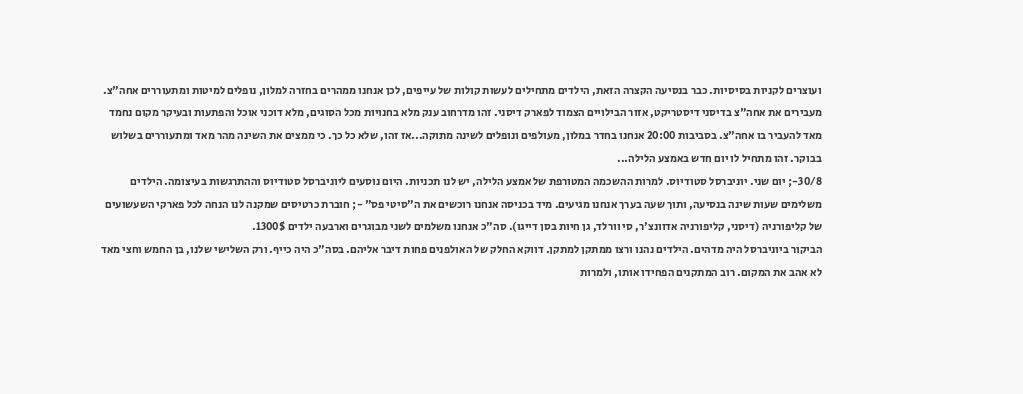ועוצרים לקניות בסיסיות. כבר בנסיעה הקצרה הזאת, הילדים מתחילים לעשות קולות של עייפים, לכן אנחנו ממהרים בחזרה למלון, נופלים למיטות ומתעוררים אחה"צ. מעבירים את אחה"צ בדיסני דיסטריקט, אזור הבילויים הצמוד לפארק דיסני. זהו מדרחוב ענק מלא בחנויות מכל הסוגים, מלא דוכני אוכל והפתעות ובעיקר מקום נחמד מאד להעביר בו אחה"צ. בסביבות 20:00 אנחנו בחדר במלון, מעולפים ונופלים לשינה מתוקה...אז זהו, שלא כל כך. כי ממצים את השינה מהר מאד ומתעוררים בשלוש בבוקר. זהו מתחיל לו יום חדש באמצע הלילה...
30/8-; יום שני. יוניברסל סטודיוס. למרות ההשכמה המטורפת של אמצע הלילה, יש לנו תכניות. היום נוסעים ליוניברסל סטודיוס וההתרגשות בעיצומה. הילדים משלימים שעות שינה בנסיעה, ותוך שעה בערך אנחנו מגיעים. מיד בכניסה אנחנו רוכשים את ה"סיטי פס" -; חוברת כרטיסים שמקנה לנו הנחה לכל פארקי השעשועים של קליפורניה (דיסני, קליפורניה אדוונצ'ר, סי וורלד, גן חיות בסן דייגו). סה"כ אנחנו משלמים לשני מבוגרים וארבעה ילדים 1300$.
הביקור ביוניברסל היה מדהים. הילדים נהנו ורצו ממתקן למתקן. דווקא החלק של האולפנים פחות דיבר אליהם. בסה"כ היה כייף. ורק השלישי שלנו, בן החמש וחצי מאד לא אהב את המקום. רוב המתקנים הפחידו אותו, ולמרות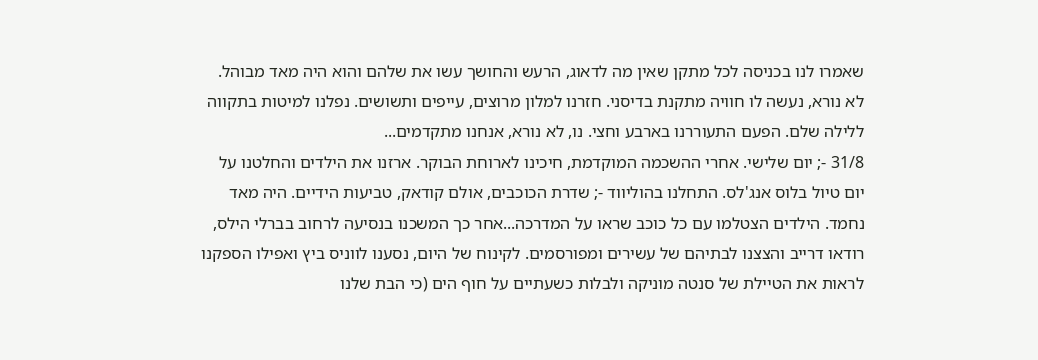שאמרו לנו בכניסה לכל מתקן שאין מה לדאוג, הרעש והחושך עשו את שלהם והוא היה מאד מבוהל. לא נורא, נעשה לו חוויה מתקנת בדיסני. חזרנו למלון מרוצים, עייפים ותשושים. נפלנו למיטות בתקווה ללילה שלם. הפעם התעוררנו בארבע וחצי. נו, לא נורא, אנחנו מתקדמים...
31/8 -; יום שלישי. אחרי ההשכמה המוקדמת, חיכינו לארוחת הבוקר. ארזנו את הילדים והחלטנו על יום טיול בלוס אנג'לס. התחלנו בהוליווד -; שדרת הכוכבים, אולם קודאק, טביעות הידיים. היה מאד נחמד. הילדים הצטלמו עם כל כוכב שראו על המדרכה...אחר כך המשכנו בנסיעה לרחוב בברלי הילס, רודאו דרייב והצצנו לבתיהם של עשירים ומפורסמים. לקינוח של היום, נסענו לווניס ביץ ואפילו הספקנו לראות את הטיילת של סנטה מוניקה ולבלות כשעתיים על חוף הים (כי הבת שלנו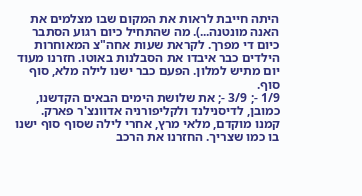היתה חייבת לראות את המקום שבו מצלמים את האנה מונטנה...). מה שהתחיל כיום רגוע הסתבר כיום די מפרך. לקראת שעות אחה"צ המאוחרות הילדים כבר איבדו את הסבלנות באוטו. חזרנו מעוד יום מתיש למלון. הפעם כבר ישנו לילה מלא, סוף סוף.
1/9 -; 3/9 -; את שלושת הימים הבאים הקדשנו, כמובן, לדיסנילנד ולקליפורניה אדוונצ'ר פארק.
קמנו מוקדם, מלאי מרץ, אחרי לילה שסוף סוף ישנו בו כמו שצריך. החזרנו את הרכב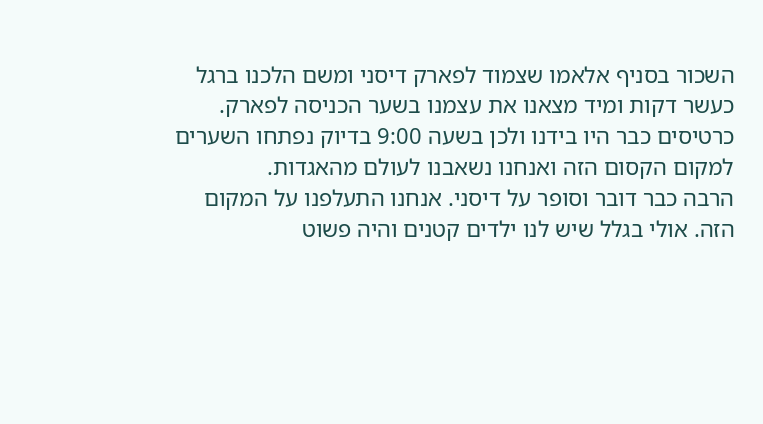השכור בסניף אלאמו שצמוד לפארק דיסני ומשם הלכנו ברגל כעשר דקות ומיד מצאנו את עצמנו בשער הכניסה לפארק. כרטיסים כבר היו בידנו ולכן בשעה 9:00 בדיוק נפתחו השערים למקום הקסום הזה ואנחנו נשאבנו לעולם מהאגדות.
הרבה כבר דובר וסופר על דיסני. אנחנו התעלפנו על המקום הזה. אולי בגלל שיש לנו ילדים קטנים והיה פשוט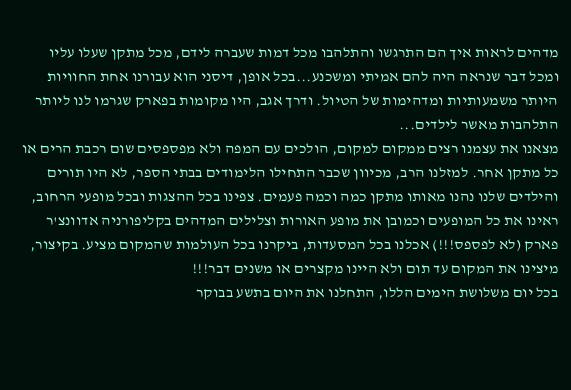מדהים לראות איך הם התרגשו והתלהבו מכל דמות שעברה לידם, מכל מתקן שעלו עליו ומכל דבר שנראה היה להם אמיתי ומשכנע...בכל אופן, דיסני הוא עבורנו אחת החוויות היותר משמעותיות ומדהימות של הטיול. ודרך אגב, היו מקומות בפארק שגרמו לנו ליותר התלהבות מאשר לילדים...
מצאנו את עצמנו רצים ממקום למקום, הולכים עם המפה ולא מפספסים שום רכבת הרים או כל מתקן אחר. למזלנו הרב, מכיוון שכבר התחילו הלימודים בבתי הספר, לא היו תורים והילדים שלנו נהנו מאותו מתקן כמה וכמה פעמים. צפינו בכל ההצגות ובכל מופעי הרחוב, ראינו את כל המופעים וכמובן את מופע האורות וצלילים המדהים בקליפורניה אדוונצ'ר פארק (לא לפספס!!!) אכלנו בכל המסעדות, ביקרנו בכל העולמות שהמקום מציע. בקיצור, מיצינו את המקום עד תום ולא היינו מקצרים או משנים דבר!!!
בכל יום משלושת הימים הללו, התחלנו את היום בתשע בבוקר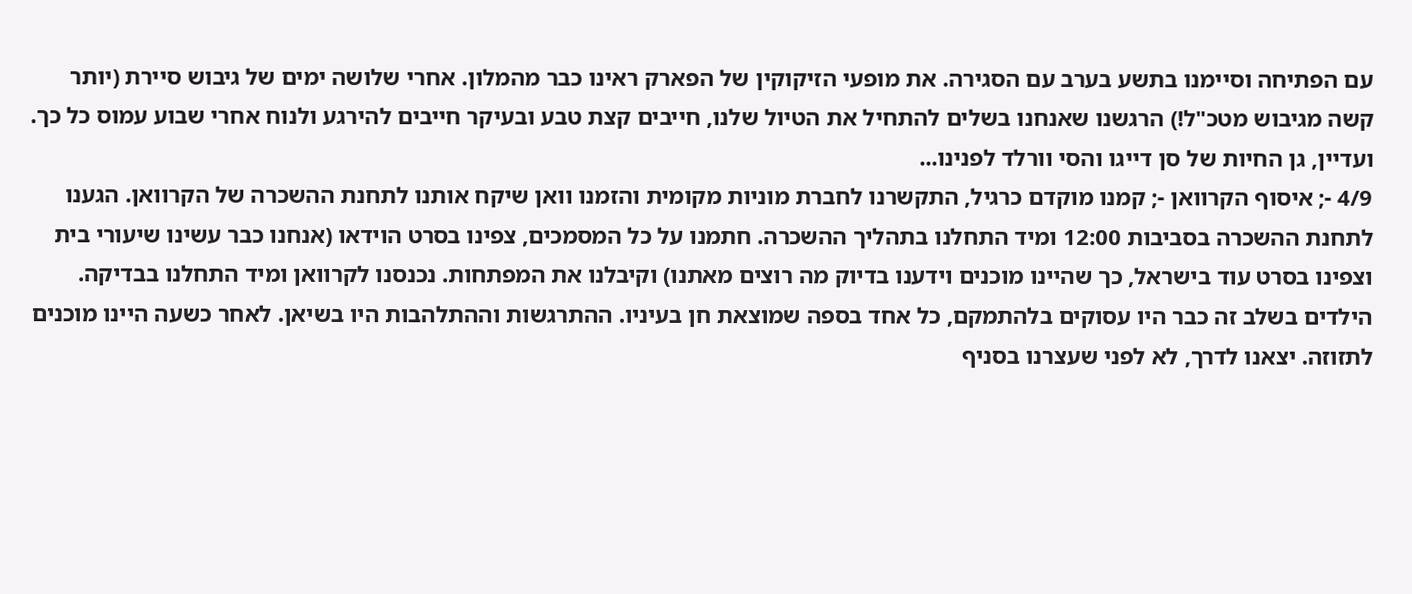עם הפתיחה וסיימנו בתשע בערב עם הסגירה. את מופעי הזיקוקין של הפארק ראינו כבר מהמלון. אחרי שלושה ימים של גיבוש סיירת (יותר קשה מגיבוש מטכ"ל!) הרגשנו שאנחנו בשלים להתחיל את הטיול שלנו, חייבים קצת טבע ובעיקר חייבים להירגע ולנוח אחרי שבוע עמוס כל כך. ועדיין, גן החיות של סן דייגו והסי וורלד לפנינו...
4/9 -; איסוף הקרוואן -; קמנו מוקדם כרגיל, התקשרנו לחברת מוניות מקומית והזמנו וואן שיקח אותנו לתחנת ההשכרה של הקרוואן. הגענו לתחנת ההשכרה בסביבות 12:00 ומיד התחלנו בתהליך ההשכרה. חתמנו על כל המסמכים, צפינו בסרט הוידאו (אנחנו כבר עשינו שיעורי בית וצפינו בסרט עוד בישראל, כך שהיינו מוכנים וידענו בדיוק מה רוצים מאתנו) וקיבלנו את המפתחות. נכנסנו לקרוואן ומיד התחלנו בבדיקה. הילדים בשלב זה כבר היו עסוקים בלהתמקם, כל אחד בספה שמוצאת חן בעיניו. ההתרגשות וההתלהבות היו בשיאן. לאחר כשעה היינו מוכנים לתזוזה. יצאנו לדרך, לא לפני שעצרנו בסניף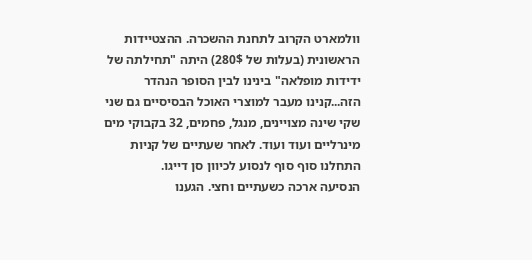וולמארט הקרוב לתחנת ההשכרה. ההצטיידות הראשונית (בעלות של 280$) היתה "תחילתה של ידידות מופלאה" בינינו לבין הסופר הנהדר הזה...קנינו מעבר למוצרי האוכל הבסיסיים גם שני שקי שינה מצויינים, מנגל, פחמים, 32 בקבוקי מים מינרליים ועוד ועוד. לאחר שעתיים של קניות התחלנו סוף סוף לנסוע לכיוון סן דייגו.
הנסיעה ארכה כשעתיים וחצי. הגענו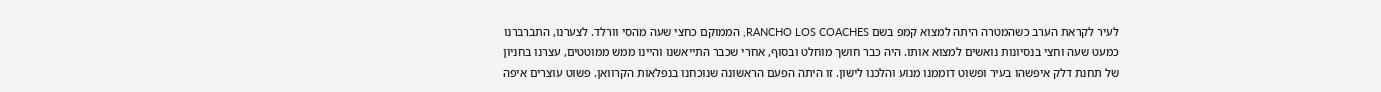לעיר לקראת הערב כשהמטרה היתה למצוא קמפ בשם RANCHO LOS COACHES, הממוקם כחצי שעה מהסי וורלד. לצערנו, התברברנו כמעט שעה וחצי בנסיונות נואשים למצוא אותו. היה כבר חושך מוחלט ובסוף, אחרי שכבר התייאשנו והיינו ממש ממוטטים, עצרנו בחניון של תחנת דלק איפשהו בעיר ופשוט דוממנו מנוע והלכנו לישון. זו היתה הפעם הראשונה שנוכחנו בנפלאות הקרוואן. פשוט עוצרים איפה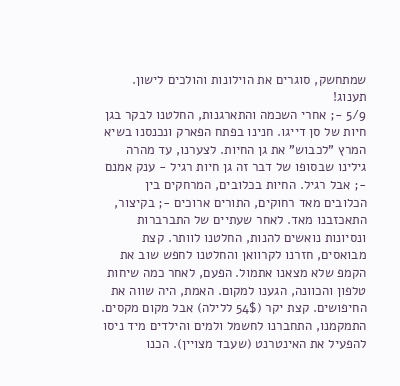שמתחשק, סוגרים את הוילונות והולכים לישון. תענוג!
5/9 -; אחרי השכמה והתארגנות, החלטנו לבקר בגן חיות של סן דייגו. חנינו בפתח הפארק ונכנסנו בשיא המרץ "לכבוש" את גן החיות. לצערנו, עד מהרה גילינו שבסופו של דבר זה גן חיות רגיל - ענק אמנם -; אבל רגיל. החיות בכלובים, המרחקים בין הכלובים מאד רחוקים, התורים ארוכים -; בקיצור, התאכזבנו מאד. לאחר שעתיים של התברברות ונסיונות נואשים להנות, החלטנו לוותר. קצת מבואסים, חזרנו לקרוואן והחלטנו לחפש שוב את הקמפ שלא מצאנו אתמול. הפעם, לאחר כמה שיחות טלפון והכוונה, הגענו למקום. האמת, היה שווה את החיפושים. קצת יקר (54$ ללילה) אבל מקום מקסים. התמקמנו, התחברנו לחשמל ולמים והילדים מיד ניסו להפעיל את האינטרנט (שעבד מצויין). הכנו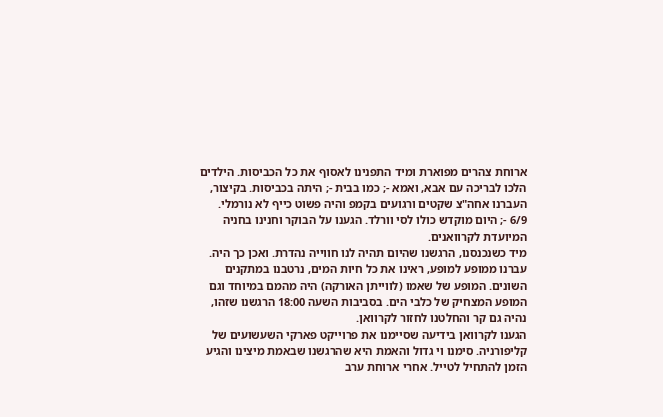ארוחת צהרים מפוארת ומיד התפנינו לאסוף את כל הכביסות. הילדים הלכו לבריכה עם אבא, ואמא -; כמו בבית -; היתה בכביסות. בקיצור, העברנו אחה"צ שקטים ורגועים בקמפ והיה פשוט כייף לא נורמלי.
6/9 -; היום מוקדש כולו לסי וורלד. הגענו על הבוקר וחנינו בחניה המיועדת לקרוואנים.
מיד כשנכנסנו, הרגשנו שהיום תהיה לנו חווייה נהדרת. ואכן כך היה. עברנו ממופע למופע, ראינו את כל חיות המים, נרטבנו במתקנים השונים. המופע של שאמו (לווייתן האורקה) היה מהמם במיוחד וגם המופע המצחיק של כלבי הים. בסביבות השעה 18:00 הרגשנו שזהו, נהיה גם קר והחלטנו לחזור לקרוואן.
הגענו לקרוואן בידיעה שסיימנו את פרוייקט פארקי השעשועים של קליפורניה. סימנו וי גדול והאמת היא שהרגשנו שבאמת מיצינו והגיע הזמן להתחיל לטייל. אחרי ארוחת ערב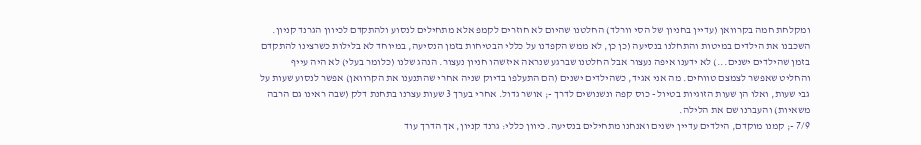ומקלחת חמה בקרוואן (עדיין בחניון של הסי וורלד) החלטנו שהיום לא חוזרים לקמפ אלא מתחילים לנסוע ולהתקדם לכיוון הגרנד קניון. השכבנו את הילדים במיטות והתחלנו בנסיעה (כן כן, לא ממש הקפדנו על כללי הבטיחות בזמן הנסיעה, במיוחד לא בלילות כשרצינו להתקדם בזמן שהילדים ישנים...) לא ידענו איפה נעצור אבל החלטנו שברגע שנראה איזשהו חניון נעצור. הנהג שלנו (כלומר בעלי) לא היה עייף והחליט שאפשר לצמצם טווחים. מה אני אגיד, כשהילדים ישנים (הם התעלפו בדיוק שניה אחרי שהתנענו את הקרוואן) אפשר לנסוע שעות על גבי שעות, ואלו הן שעות הזוגיות בטיול - כוס קפה ונשנושים לדרך -; אושר גדול. אחרי בערך 3 שעות עצרנו בתחנת דלק (שבה ראינו גם הרבה משאיות) והעברנו שם את הלילה.
7/9 -; קמנו מוקדם, הילדים עדיין ישנים ואנחנו מתחילים בנסיעה. כיוון כללי: גרנד קניון, אך הדרך עוד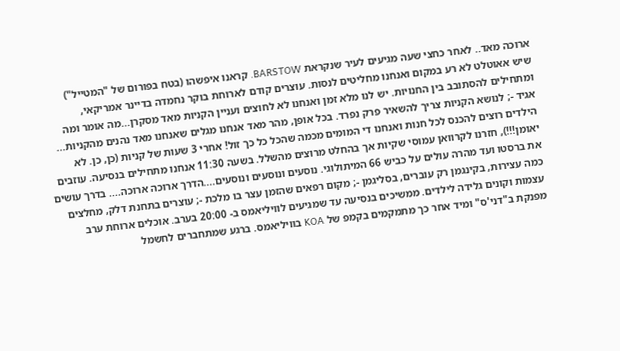ארוכה מאד.. לאחר כחצי שעה מגיעים לעיר שנקראת BARSTOW. קראנו איפשהו (בטח בפורום של "המטייל") שיש אאוטלט לא רע במקום ואנחנו מחליטים לנסות. עוצרים קודם לארוחת בוקר נחמדה בדיינר אמריקאי, ומתחילים להסתובב בין החנויות. יש לנו מלא זמן ואנחנו לא לחוצים ועניין הקניות מאד מסקרן...מה אומר ומה אגיד -; לנושא הקניות צריך להשאיר פרק נפרד. בכל אופן, מהר מאד אנחנו מגלים שאנחנו מאד נהנים מהקניות... הילדים רוצים להכנס לכל חנות ואנחנו די המומים מכמה שהכל כל כך זול! אחרי 3 שעות של קניות (כן, כן. לא יאומן!!!), חזרנו לקרוואן עמוסי שקיות אך בהחלט מרוצים מהשלל. בשעה 11:30 אנחנו מתחילים בנסיעה. עוזבים את ברסטו ועד מהרה עולים על כביש 66 המיתולוגי. נוסעים ונוסעים ונוסעים....הדרך ארוכה ארוכה.... בדרך עושים כמה עצירות, בקינגמן רק עוברים, בסליגמן -; מקום רפאים שהזמן עצר בו מלכת -; עוצרים בתחנת דלק, מחלצים עצמות וקונים גלידה לילדים. ממשיכים בנסיעה עד שמגיעים לוויליאמס ב- 20:00 בערב. אוכלים ארוחת ערב מפנקת ב"דני'ס" ומיד אחר כך מתמקמים בקמפ של KOA בוויליאמס. ברגע שמתחברים לחשמל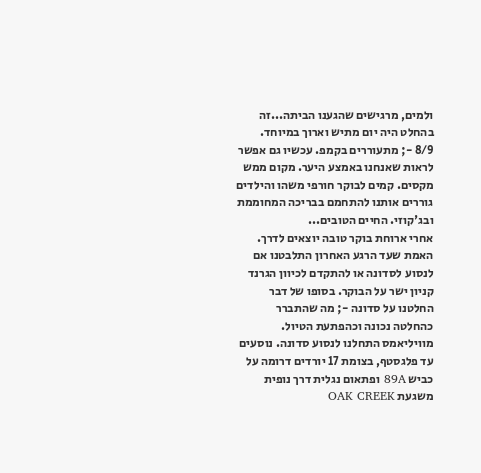ולמים, מרגישים שהגענו הביתה...זה בהחלט היה יום מתיש וארוך במיוחד.
8/9 -; מתעוררים בקמפ. עכשיו גם אפשר לראות שאנחנו באמצע היער. מקום ממש מקסים. קמים לבוקר חורפי משהו והילדים גוררים אותנו להתחמם בבריכה המחוממת ובג'קוזי. החיים הטובים...
אחרי ארוחת בוקר טובה יוצאים לדרך. האמת שעד הרגע האחרון התלבטנו אם לנסוע לסדונה או להתקדם לכיוון הגרנד קניון ישר על הבוקר. בסופו של דבר החלטנו על סדונה -; מה שהתברר כהחלטה נכונה וכהפתעת הטיול.
מוויליאמס התחלנו לנסוע סדונה. נוסעים עד פלגסטף, בצומת 17 יורדים דרומה על כביש 89A ופתאום נגלית דרך נופית משגעת OAK CREEK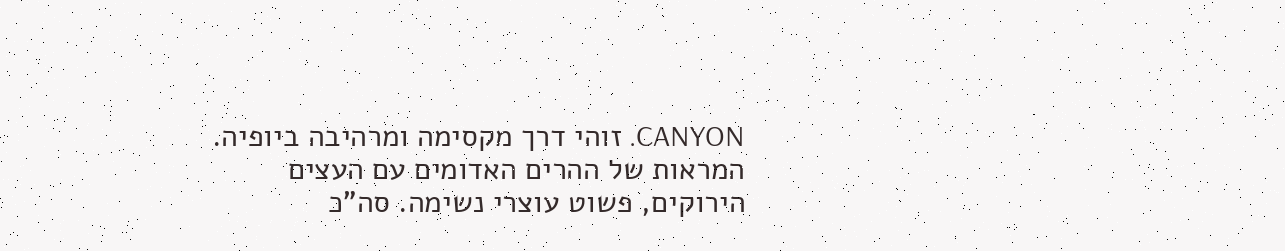CANYON. זוהי דרך מקסימה ומרהיבה ביופיה. המראות של ההרים האדומים עם העצים הירוקים, פשוט עוצרי נשימה. סה"כ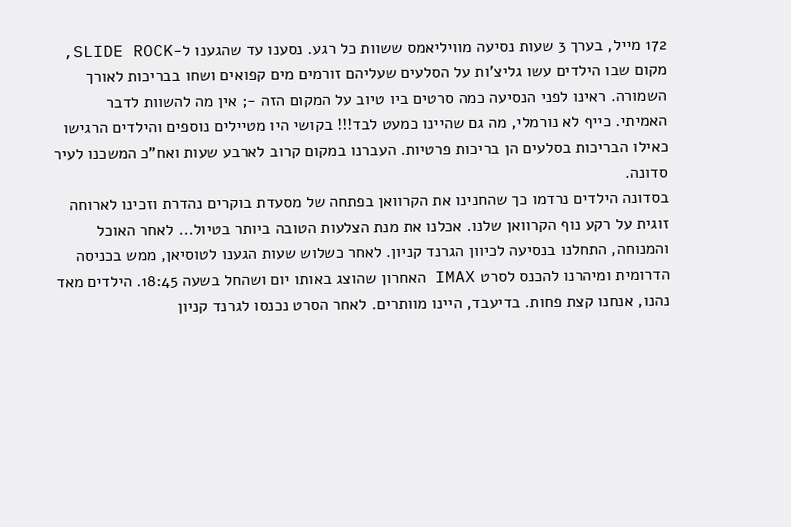172 מייל, בערך 3 שעות נסיעה מוויליאמס ששוות כל רגע. נסענו עד שהגענו ל-SLIDE ROCK, מקום שבו הילדים עשו גליצ'ות על הסלעים שעליהם זורמים מים קפואים ושחו בבריכות לאורך השמורה. ראינו לפני הנסיעה כמה סרטים ביו טיוב על המקום הזה -; אין מה להשוות לדבר האמיתי. כייף לא נורמלי, מה גם שהיינו כמעט לבד!!! בקושי היו מטיילים נוספים והילדים הרגישו כאילו הבריכות בסלעים הן בריכות פרטיות. העברנו במקום קרוב לארבע שעות ואח"כ המשכנו לעיר סדונה.
בסדונה הילדים נרדמו כך שהחנינו את הקרוואן בפתחה של מסעדת בוקרים נהדרת וזכינו לארוחה זוגית על רקע נוף הקרוואן שלנו. אכלנו את מנת הצלעות הטובה ביותר בטיול... לאחר האוכל והמנוחה, התחלנו בנסיעה לכיוון הגרנד קניון. לאחר כשלוש שעות הגענו לטוסיאן, ממש בכניסה הדרומית ומיהרנו להכנס לסרט IMAX האחרון שהוצג באותו יום ושהחל בשעה 18:45. הילדים מאד נהנו, אנחנו קצת פחות. בדיעבד, היינו מוותרים. לאחר הסרט נכנסו לגרנד קניון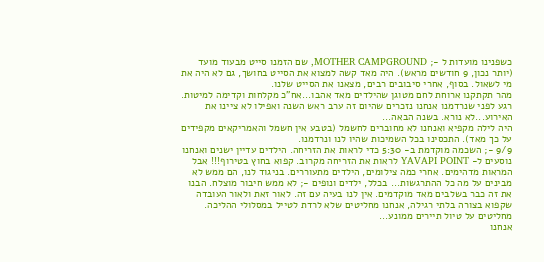כשפנינו מועדות ל -; MOTHER CAMPGROUND, שם הזמנו סייט מבעוד מועד (יותר נכון, 9 חודשים מראש). היה מאד קשה למצוא את הסייט בחושך, גם לא היה את מי לשאול. בסוף, אחרי סיבובים רבים, מצאנו את הסייט שלנו.
מהר תקתקנו ארוחת לחם מטוגן שהילדים מאד אהבו...אח"כ מקלחות וקדימה למיטות. רגע לפני שנרדמנו אנחנו נזכרים שהיום זה ערב ראש השנה ואפילו לא ציינו את האירוע...לא נורא. בשנה הבאה...
היה לילה מקפיא ואנחנו לא מחוברים לחשמל (בטבע אין חשמל והאמריקאים מקפידים על כך מאד). התכסינו בכל השמיכות שהיו לנו ונרדמנו.
9/9 -; השכמה מוקדמת ב- 5:30 כדי לראות את הזריחה. הילדים עדיין ישנים ואנחנו נוסעים ל- YAVAPI POINT לראות את הזריחה מקרוב. קפוא בחוץ בטירוף!!! אבל המראות מדהימים. אחרי כמה צילומים, הילדים מתעוררים. בניגוד לנו, הם ממש לא מבינים על מה כל ההתרגשות... בכלל, ילדים ונופים -; לא ממש חיבור מוצלח. הבנו את זה כבר בשלבים מאד מוקדמים. אין לנו בעיה עם זה. לאור זאת ולאור העובדה שקפוא בצורה בלתי רגילה, אנחנו מחליטים שלא לרדת לטייל במסלולי ההליכה. מחליטים על טיול תיירים ממונע...
אנחנו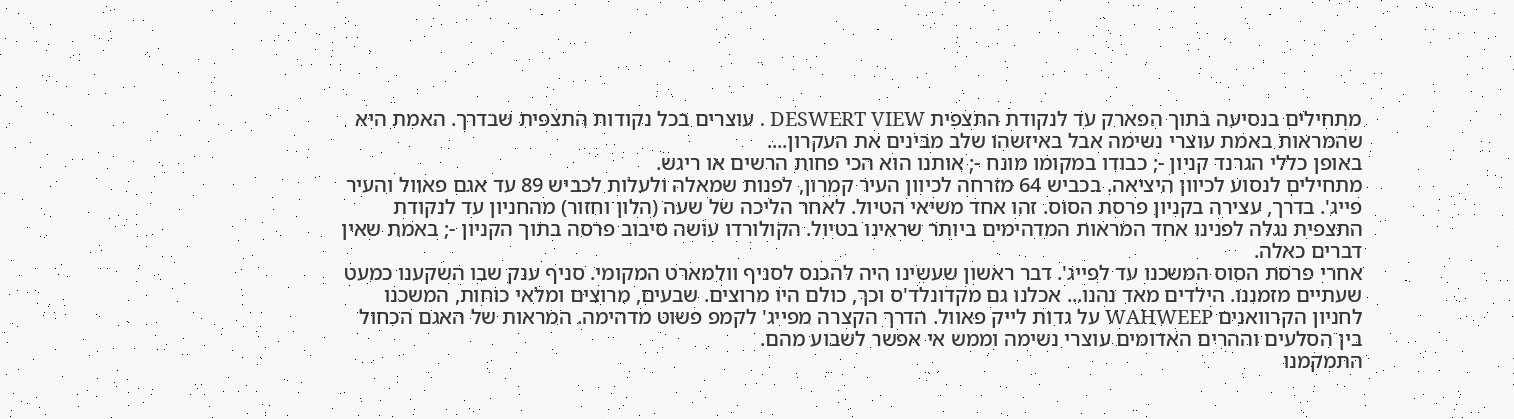מתחילים בנסיעה בתוך הפארק עד לנקודת התצפית DESWERT VIEW . עוצרים בכל נקודות התצפית שבדרך. האמת היא שהמראות באמת עוצרי נשימה אבל באיזשהו שלב מבינים את העקרון....
באופן כללי הגרנד קניון -; כבודו במקומו מונח -; אותנו הוא הכי פחות הרשים או ריגש.
מתחילים לנסוע לכיוון היציאה. בכביש 64 מזרחה לכיוון העיר קמרון, לפנות שמאלה ולעלות לכביש 89 עד אגם פאוול והעיר פייג'. בדרך, עצירה בקניון פרסת הסוס. זהו אחד משיאי הטיול. לאחר הליכה של שעה (הלון וחזור) מהחניון עד לנקודת התצפית נגלה לפנינו אחד המראות המדהימים ביותר שראינו בטיול. הקולורדו עושה סיבוב פרסה בתוך הקניון -; באמת שאין דברים כאלה.
אחרי פרסת הסוס המשכנו עד לפייג'. דבר ראשון שעשינו היה להכנס לסניף וולמארט המקומי. סניף ענק שבו השקענו כמעט שעתיים מזמננו. הילדים מאד נהנו... אכלנו גם מקדונלד'ס וכך, כולם היו מרוצים. שבעים, מרוצים ומלאי כוחות, המשכנו לחניון הקרוואנים WAHWEEP על גדות לייק פאוול. הדרך הקצרה מפייג' לקמפ פשוט מדהימה. המראות של האגם הכחול בין הסלעים וההרים האדומים עוצרי נשימה וממש אי אפשר לשבוע מהם.
התמקמנו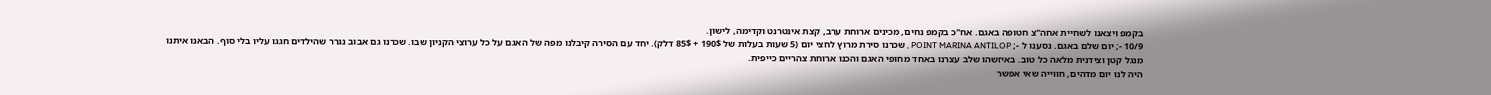בקמפ ויצאנו לשחיית אחה"צ חטופה באגם. אח"כ בקמפ נחים, מכינים ארוחת ערב, קצת אינטרנט וקדימה, לישון.
10/9 -; יום שלם באגם. נסענו ל -; POINT MARINA ANTILOP , שכרנו סירת מרוץ לחצי יום (5 שעות בעלות של 190$ + 85$ דלק). יחד עם הסירה קיבלנו מפה של האגם על כל ערוצי הקניון שבו. שכרנו גם אבוב נגרר שהילדים חגגו עליו בלי סוף. הבאנו איתנו מנגל קטן וצידנית מלאה כל טוב. באיזשהו שלב עצרנו באחד מחופי האגם והכנו ארוחת צהריים כייפית.
היה לנו יום מדהים, חווייה שאי אפשר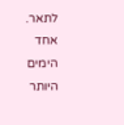לתאר. אחד הימים היותר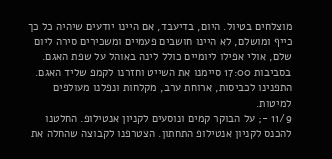מוצלחים בטיול. היום, בדיעבד, אם היינו יודעים שיהיה כל כך כייף ומושלם, לא היינו חושבים פעמיים ומשכירים סירה ליום שלם, אולי אפילו ליומיים כולל לינה באוהל על שפת האגם.
בסביבות 17:00 סיימנו את השייט וחזרנו לקמפ שליד האגם. התפנינו לכביסות, ארוחת ערב, מקלחות ונפלנו מעולפים למיטות.
11/9 -; על הבוקר קמים ונוסעים לקניון אנטילופ. החלטנו להכנס לקניון אנטילופ התחתון. הצטרפנו לקבוצה שהחלה את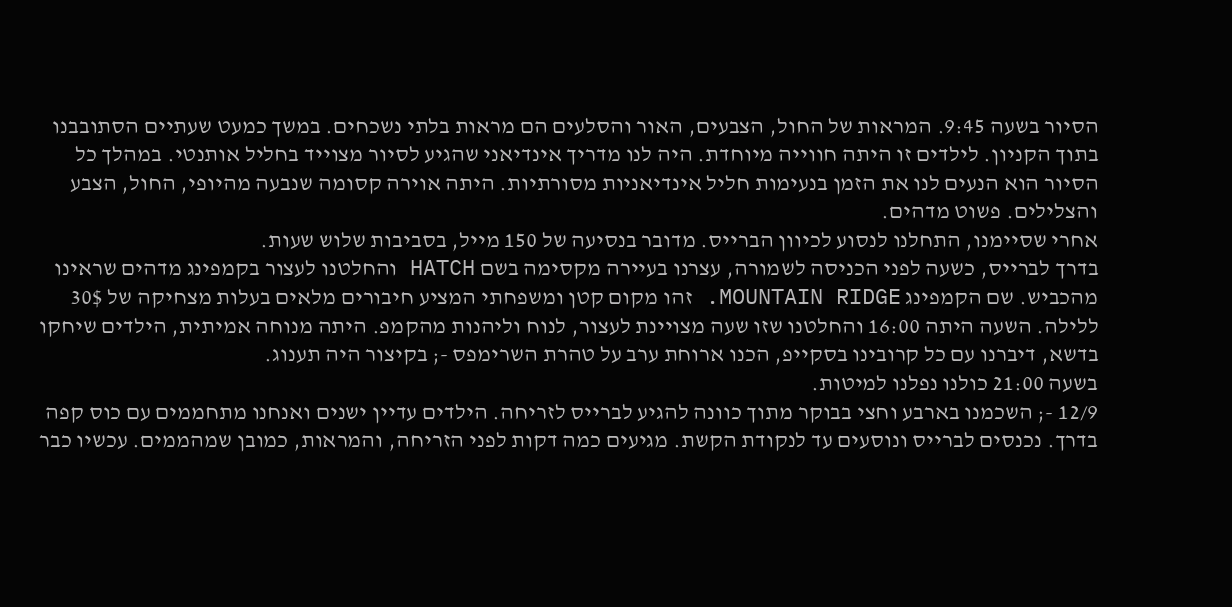הסיור בשעה 9:45. המראות של החול, הצבעים, האור והסלעים הם מראות בלתי נשכחים. במשך כמעט שעתיים הסתובבנו בתוך הקניון. לילדים זו היתה חווייה מיוחדת. היה לנו מדריך אינדיאני שהגיע לסיור מצוייד בחליל אותנטי. במהלך כל הסיור הוא הנעים לנו את הזמן בנעימות חליל אינדיאניות מסורתיות. היתה אוירה קסומה שנבעה מהיופי, החול, הצבע והצלילים. פשוט מדהים.
אחרי שסיימנו, התחלנו לנסוע לכיוון הברייס. מדובר בנסיעה של 150 מייל, בסביבות שלוש שעות.
בדרך לברייס, כשעה לפני הכניסה לשמורה, עצרנו בעיירה מקסימה בשם HATCH והחלטנו לעצור בקמפינג מדהים שראינו מהכביש. שם הקמפינג MOUNTAIN RIDGE. זהו מקום קטן ומשפחתי המציע חיבורים מלאים בעלות מצחיקה של 30$ ללילה. השעה היתה 16:00 והחלטנו שזו שעה מצויינת לעצור, לנוח וליהנות מהקמפ. היתה מנוחה אמיתית, הילדים שיחקו בדשא, דיברנו עם כל קרובינו בסקייפ, הכנו ארוחת ערב על טהרת השרימפס -; בקיצור היה תענוג.
בשעה 21:00 כולנו נפלנו למיטות.
12/9 -; השכמנו בארבע וחצי בבוקר מתוך כוונה להגיע לברייס לזריחה. הילדים עדיין ישנים ואנחנו מתחממים עם כוס קפה בדרך. נכנסים לברייס ונוסעים עד לנקודת הקשת. מגיעים כמה דקות לפני הזריחה, והמראות, כמובן שמהממים. עכשיו כבר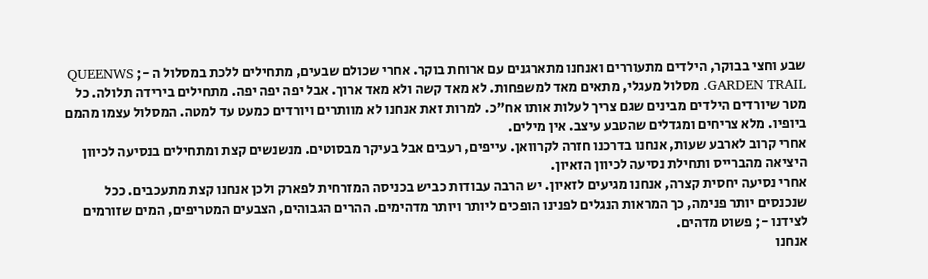שבע וחצי בבוקר, הילדים מתעוררים ואנחנו מתארגנים עם ארוחת בוקר. אחרי שכולם שבעים, מתחילים ללכת במסלול ה -; QUEENWS GARDEN TRAIL. מסלול מעגלי, מתאים מאד למשפחות. לא מאד קשה ולא מאד ארוך. אבל יפה יפה יפה. מתחילים בירידה תלולה. כל מטר שיורדים הילדים מבינים שגם צריך לעלות אותו אח"כ. למרות זאת אנחנו לא מוותרים ויורדים כמעט עד למטה. המסלול עצמו מהמם ביופיו. מלא צריחים ומגדלים שהטבע עיצב. אין מילים.
אחרי קרוב לארבע שעות, אנחנו בדרכנו חזרה לקרוואן. עייפים, רעבים אבל בעיקר מבסוטים. מנשנשים קצת ומתחילים בנסיעה לכיוון היציאה מהברייס ותחילת נסיעה לכיוון הזאיון.
אחרי נסיעה יחסית קצרה, אנחנו מגיעים לזאיון. יש הרבה עבודות כביש בכניסה המזרחית לפארק ולכן אנחנו קצת מתעכבים. ככל שנכנסים יותר פנימה, כך המראות הנגלים לפנינו הופכים ליותר ויותר מדהימים. ההרים הגבוהים, הצבעים המטריפים, המים שזורמים לצידנו -; פשוט מדהים.
אנחנו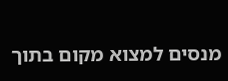מנסים למצוא מקום בתוך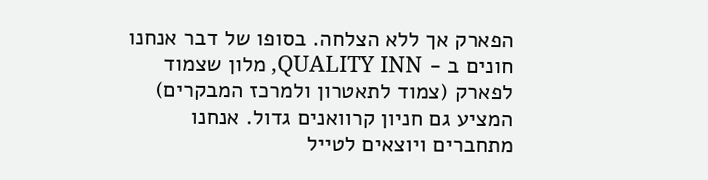הפארק אך ללא הצלחה. בסופו של דבר אנחנו חונים ב - QUALITY INN, מלון שצמוד לפארק (צמוד לתאטרון ולמרכז המבקרים) המציע גם חניון קרוואנים גדול. אנחנו מתחברים ויוצאים לטייל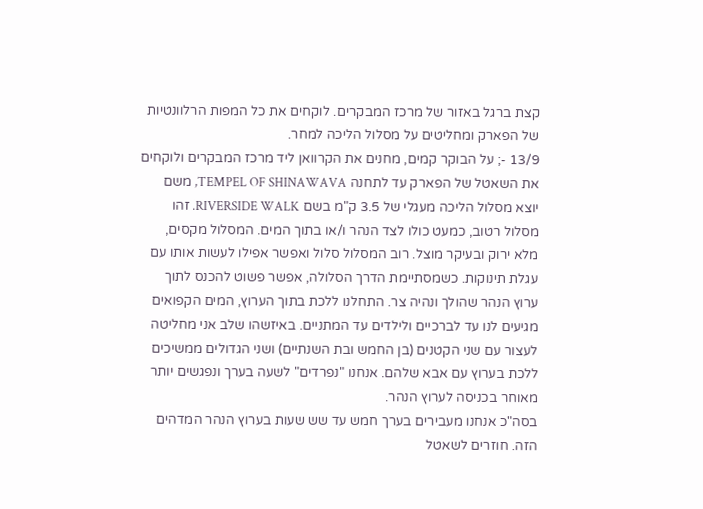קצת ברגל באזור של מרכז המבקרים. לוקחים את כל המפות הרלוונטיות של הפארק ומחליטים על מסלול הליכה למחר.
13/9 -; על הבוקר קמים, מחנים את הקרוואן ליד מרכז המבקרים ולוקחים את השאטל של הפארק עד לתחנה TEMPEL OF SHINAWAVA, משם יוצא מסלול הליכה מעגלי של 3.5 ק"מ בשם RIVERSIDE WALK. זהו מסלול רטוב, כמעט כולו לצד הנהר ו/או בתוך המים. המסלול מקסים, מלא ירוק ובעיקר מוצל. רוב המסלול סלול ואפשר אפילו לעשות אותו עם עגלת תינוקות. כשמסתיימת הדרך הסלולה, אפשר פשוט להכנס לתוך ערוץ הנהר שהולך ונהיה צר. התחלנו ללכת בתוך הערוץ, המים הקפואים מגיעים לנו עד לברכיים ולילדים עד המתניים. באיזשהו שלב אני מחליטה לעצור עם שני הקטנים (בן החמש ובת השנתיים) ושני הגדולים ממשיכים ללכת בערוץ עם אבא שלהם. אנחנו "נפרדים" לשעה בערך ונפגשים יותר מאוחר בכניסה לערוץ הנהר.
בסה"כ אנחנו מעבירים בערך חמש עד שש שעות בערוץ הנהר המדהים הזה. חוזרים לשאטל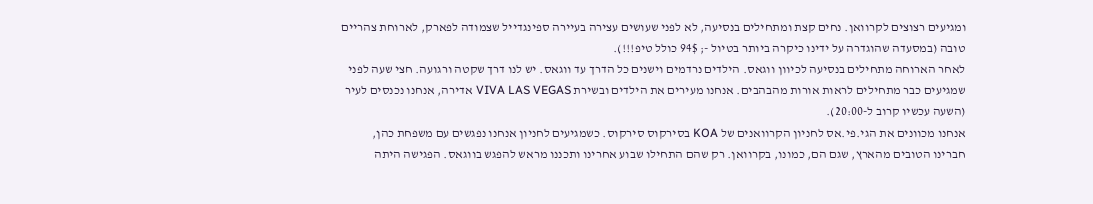ומגיעים רצוצים לקרוואן. נחים קצת ומתחילים בנסיעה, לא לפני שעושים עצירה בעיירה ספינגדייל שצמודה לפארק, לארוחת צהריים טובה (במסעדה שהוגדרה על ידינו כיקרה ביותר בטיול -; 94$ כולל טיפ!!!).
לאחר הארוחה מתחילים בנסיעה לכיוון ווגאס. הילדים נרדמים וישנים כל הדרך עד ווגאס. יש לנו דרך שקטה ורגועה. חצי שעה לפני שמגיעים כבר מתחילים לראות אורות מהבהבים. אנחנו מעירים את הילדים ובשירת VIVA LAS VEGAS אדירה, אנחנו נכנסים לעיר (השעה עכשיו קרוב ל-20:00).
אנחנו מכוונים את הגי.פי.אס לחניון הקרוואנים של KOA בסירקוס סירקוס. כשמגיעים לחניון אנחנו נפגשים עם משפחת כהן, חברינו הטובים מהארץ, שגם הם, כמונו, בקרוואן. רק שהם התחילו שבוע אחרינו ותכננו מראש להפגש בווגאס. הפגישה היתה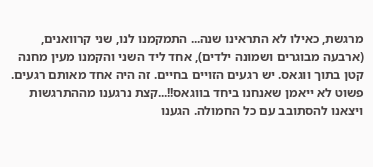מרגשת, כאילו לא התראינו שנה... התמקמנו לנו, שני קרוואנים, (ארבעה מבוגרים ושמונה ילדים), אחד ליד השני והקמנו מעין מחנה קטן בתוך ווגאס. יש רגעים הזויים בחיים. זה היה אחד מאותם רגעים. פשוט לא ייאמן שאנחנו ביחד בווגאס!!...קצת נרגענו מההתרגשות ויצאנו להסתובב עם כל החמולה. הגענו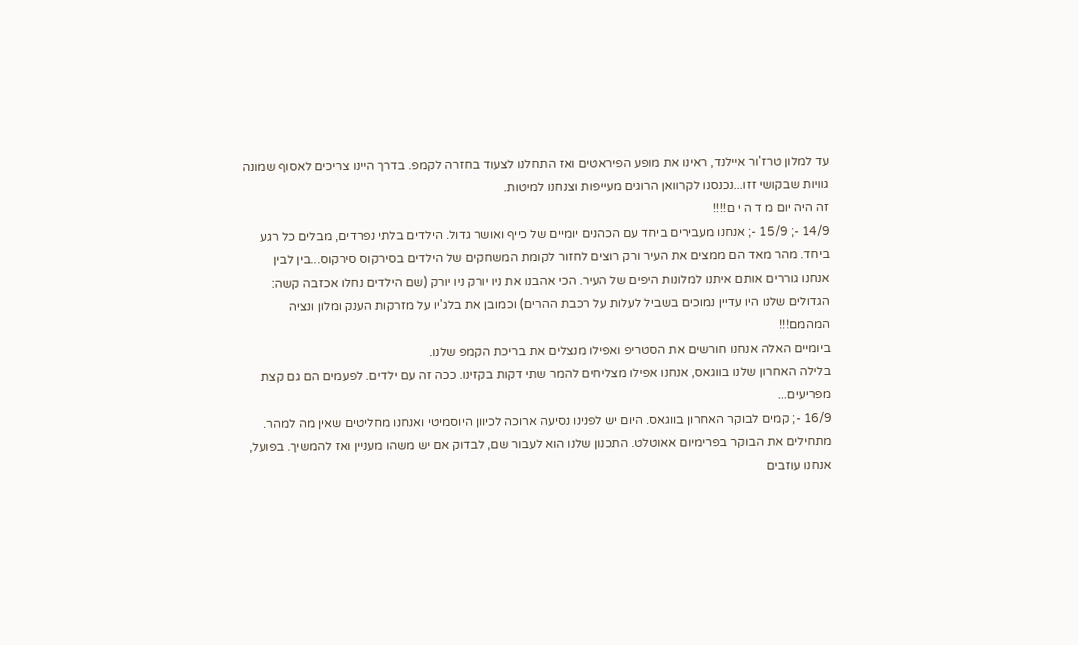עד למלון טרז'ור איילנד, ראינו את מופע הפיראטים ואז התחלנו לצעוד בחזרה לקמפ. בדרך היינו צריכים לאסוף שמונה גוויות שבקושי זזו...נכנסנו לקרוואן הרוגים מעייפות וצנחנו למיטות.
זה היה יום מ ד ה י ם!!!!
14/9 -; 15/9 -; אנחנו מעבירים ביחד עם הכהנים יומיים של כייף ואושר גדול. הילדים בלתי נפרדים, מבלים כל רגע ביחד. מהר מאד הם ממצים את העיר ורק רוצים לחזור לקומת המשחקים של הילדים בסירקוס סירקוס...בין לבין אנחנו גוררים אותם איתנו למלונות היפים של העיר. הכי אהבנו את ניו יורק ניו יורק (שם הילדים נחלו אכזבה קשה: הגדולים שלנו היו עדיין נמוכים בשביל לעלות על רכבת ההרים) וכמובן את בלג'יו על מזרקות הענק ומלון ונציה המהמם!!!
ביומיים האלה אנחנו חורשים את הסטריפ ואפילו מנצלים את בריכת הקמפ שלנו.
בלילה האחרון שלנו בווגאס, אנחנו אפילו מצליחים להמר שתי דקות בקזינו. ככה זה עם ילדים. לפעמים הם גם קצת מפריעים...
16/9 -; קמים לבוקר האחרון בווגאס. היום יש לפנינו נסיעה ארוכה לכיוון היוסמיטי ואנחנו מחליטים שאין מה למהר. מתחילים את הבוקר בפרימיום אאוטלט. התכנון שלנו הוא לעבור שם, לבדוק אם יש משהו מעניין ואז להמשיך. בפועל, אנחנו עוזבים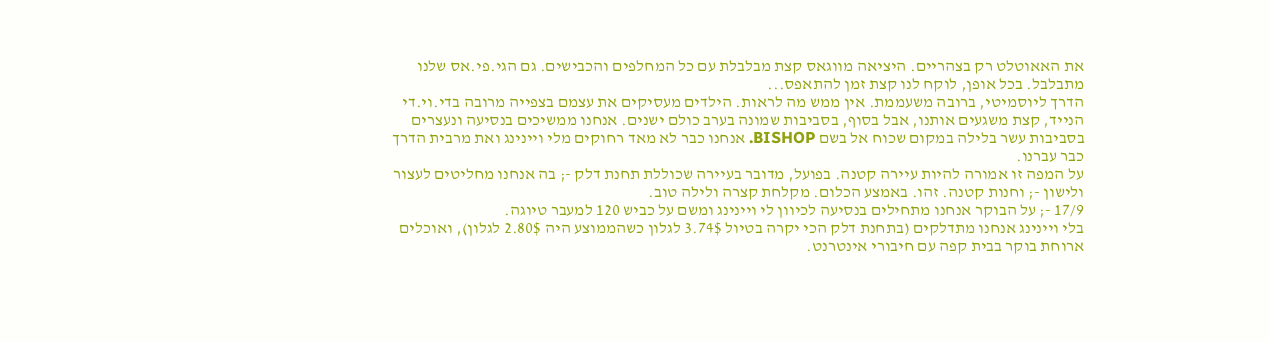את האאוטלט רק בצהריים. היציאה מווגאס קצת מבלבלת עם כל המחלפים והכבישים. גם הגי.פי.אס שלנו מתבלבל. בכל אופן, לוקח לנו קצת זמן להתאפס...
הדרך ליוסמיטי, ברובה משעממת. אין ממש מה לראות. הילדים מעסיקים את עצמם בצפייה מרובה בדי.וי.די הנייד, קצת משגעים אותנו, אבל בסוף, בסביבות שמונה בערב כולם ישנים. אנחנו ממשיכים בנסיעה ונעצרים בסביבות עשר בלילה במקום שכוח אל בשם BISHOP. אנחנו כבר לא מאד רחוקים מלי ויינינג ואת מרבית הדרך כבר עברנו.
על המפה זו אמורה להיות עיירה קטנה. בפועל, מדובר בעיירה שכוללת תחנת דלק -; בה אנחנו מחליטים לעצור ולישון -; וחנות קטנה. זהו. באמצע הכלום. מקלחת קצרה ולילה טוב.
17/9 -; על הבוקר אנחנו מתחילים בנסיעה לכיוון לי ויינינג ומשם על כביש 120 למעבר טיוגה.
בלי ויינינג אנחנו מתדלקים (בתחנת דלק הכי יקרה בטיול 3.74$ לגלון כשהממוצע היה 2.80$ לגלון), ואוכלים ארוחת בוקר בבית קפה עם חיבורי אינטרנט.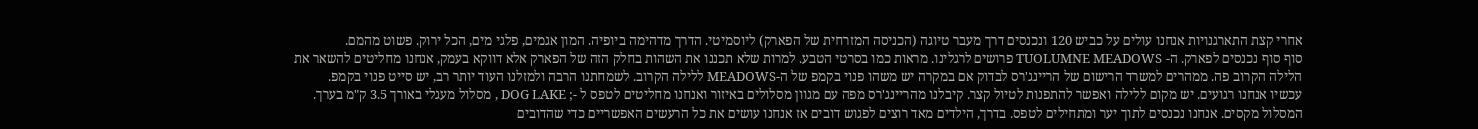אחרי קצת התארגנויות אנחנו עולים על כביש 120 ונכנסים דרך מעבר טיוגה (הכניסה המזרחית של הפארק) ליוסמיטי. הדרך מדהימה ביופיה. המון אגמים, פלגי מים, הכל ירוק. פשוט מהמם.
סוף סוף נכנסים לפארק. ה- TUOLUMNE MEADOWS פרושים לרגלינו. מראות כמו בסרטי הטבע. למרות שלא תכננו את השהות בחלק הזה של הפארק אלא דווקא בעמק, אנחנו מחליטים להשאר את הלילה הקרוב פה. ממהרים למשרד הרישום של הריינג'רס לבדוק אם במקרה יש משהו פנוי בקמפ של ה-MEADOWS ללילה הקרוב. לשמחתנו הרבה ולמזלנו העוד יותר רב, יש סייט פנוי בקמפ.
עכשיו אנחנו רגועים. יש מקום ללילה ואפשר להתפנות לטיול קצר. קיבלנו מהריינג'רס מפה עם מגוון מסלולים באיזור ואנחנו מחליטים לטפס ל -; DOG LAKE , מסלול מעגלי באורך 3.5 ק"מ בערך. המסלול מקסים. אנחנו נכנסים לתוך יער ומתחילים לטפס. בדרך, הילדים מאד רוצים לפגוש דובים אז אנחנו עושים את כל הרעשים האפשריים כדי שהדובים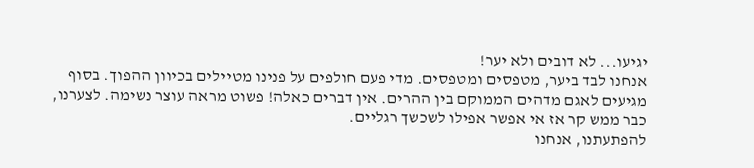יגיעו... לא דובים ולא יער!
אנחנו לבד ביער, מטפסים ומטפסים. מדי פעם חולפים על פנינו מטיילים בכיוון ההפוך. בסוף מגיעים לאגם מדהים הממוקם בין ההרים. אין דברים כאלה! פשוט מראה עוצר נשימה. לצערנו, כבר ממש קר אז אי אפשר אפילו לשכשך רגליים.
להפתעתנו, אנחנו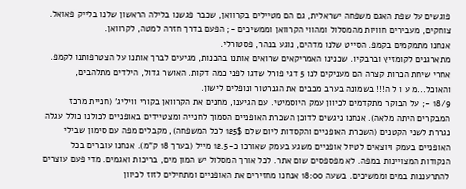פוגשים על שפת האגם משפחה ישראלית, גם הם מטיילים בקרוואן, שכבר פגשנו בלילה הראשון שלנו בלייק פאואל. צוחקים, מעבירים חוויות מהמסלול ומהווי הקרוואן וממשיכים -; הפעם בדרך חזרה למטה, לקרוואן.
אנחנו מתמקמים בקמפ. הסייט שלנו מדהים, נוגע בנהר, פסטורלי.
מתארגנים לקומזיץ וברבקיו. שכנינו האמריקאים שרואים אותנו בהכנות, מגיעים לברך אותנו על הצטרפותנו לקמפ. אחרי שיחת הכרות קצרה הם מעניקים לנו 5 דגי פורל שדגו לפני כמה דקות. האושר גדול, הילדים מתלהבים, והאוכל...מ ע ו ל ה!!! בשמונה בערב מכבים את הגנרטור ונופלים לישון.
18/9 -; על הבוקר מתקדמים לכיוון עמק היוסמיטי. עם הגיענו, מחנים את הקרוואן בקורי וויליג' (חניית מרכז המבקרים היתה מלאה). אנחנו ניגשים לדוכן השכרת האופניים הסמוך לחנייה ומצטיידים באופניים לכולנו כולל עגלה נגררת לשני הקטנים (השכרת האופניים והקסדות ליום שלם 125$ לכל המשפחה), מקבלים מפה עם סימון שבילי האופניים בעמק ויוצאים לטיול אופניים משגע בעמק שאורכו כ-12.5 מייל (בערך 18 ק"מ). אנחנו עוברים בכל הנקודות המצויינות במפה. לא מפספסים שום אתר. לכל אורך המסלול יש המון מים, בריכות ואגמים. מדי פעם עוצרים להתרעננות במים וממשיכים. בשעה 18:00 אנחנו מחזירים את האופניים ומתחילים לזוז לכיוון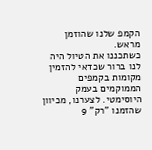הקמפ שלנו שהוזמן מראש.
כשתכננו את הטיול היה לנו ברור שכדאי להזמין מקומות בקמפים הממוקמים בעמק היוסימטי. לצערנו, מכיוון שהזמנו "רק" 9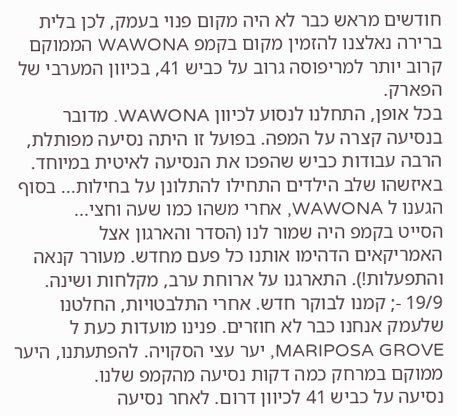חודשים מראש כבר לא היה מקום פנוי בעמק, לכן בלית ברירה נאלצנו להזמין מקום בקמפ WAWONA הממוקם קרוב יותר למריפוסה גרוב על כביש 41, בכיוון המערבי של הפארק.
בכל אופן, התחלנו לנסוע לכיוון WAWONA. מדובר בנסיעה קצרה על המפה. בפועל זו היתה נסיעה מפותלת, הרבה עבודות כביש שהפכו את הנסיעה לאיטית במיוחד. באיזשהו שלב הילדים התחילו להתלונן על בחילות... בסוף הגענו ל WAWONA, אחרי משהו כמו שעה וחצי...
הסייט בקמפ היה שמור לנו (הסדר והארגון אצל האמריקאים הדהימו אותנו כל פעם מחדש. מעורר קנאה והתפעלות!). התארגנו על ארוחת ערב, מקלחות ושינה.
19/9 -; קמנו לבוקר חדש. אחרי התלבטויות, החלטנו שלעמק אנחנו כבר לא חוזרים. פנינו מועדות כעת ל MARIPOSA GROVE, יער עצי הסקויה. להפתעתנו, היער ממוקם במרחק כמה דקות נסיעה מהקמפ שלנו.
נסיעה על כביש 41 לכיוון דרום. לאחר נסיעה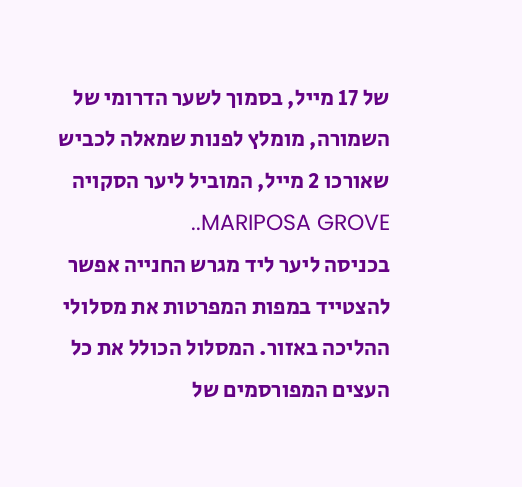של 17 מייל, בסמוך לשער הדרומי של השמורה, מומלץ לפנות שמאלה לכביש שאורכו 2 מייל, המוביל ליער הסקויה MARIPOSA GROVE..
בכניסה ליער ליד מגרש החנייה אפשר להצטייד במפות המפרטות את מסלולי ההליכה באזור. המסלול הכולל את כל העצים המפורסמים של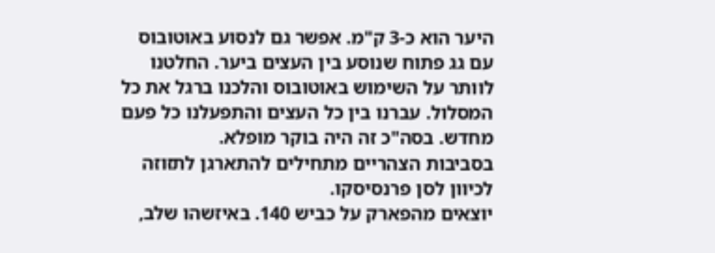היער הוא כ-3 ק"מ. אפשר גם לנסוע באוטובוס עם גג פתוח שנוסע בין העצים ביער. החלטנו לוותר על השימוש באוטובוס והלכנו ברגל את כל המסלול. עברנו בין כל העצים והתפעלנו כל פעם מחדש. בסה"כ זה היה בוקר מופלא.
בסביבות הצהריים מתחילים להתארגן לתזוזה לכיוון לסן פרנסיסקו.
יוצאים מהפארק על כביש 140. באיזשהו שלב,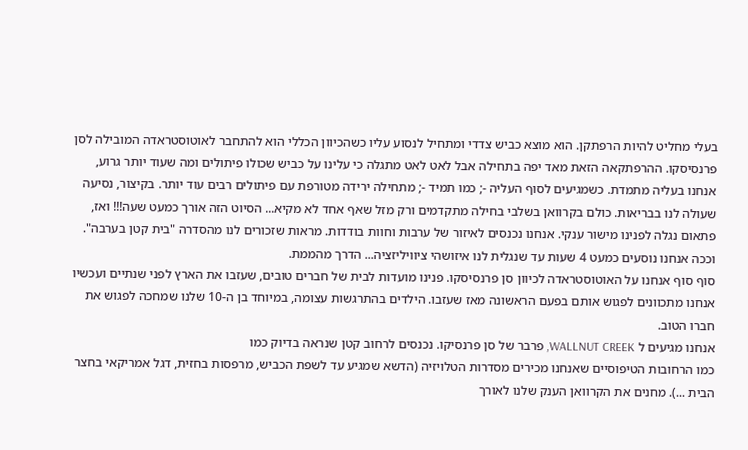בעלי מחליט להיות הרפתקן. הוא מוצא כביש צדדי ומתחיל לנסוע עליו כשהכיוון הכללי הוא להתחבר לאוטוסטראדה המובילה לסן פרנסיסקו. ההרפתקאה הזאת מאד יפה בתחילה אבל לאט לאט מתגלה כי עלינו על כביש שכולו פיתולים ומה שעוד יותר גרוע, אנחנו בעליה מתמדת. כשמגיעים לסוף העליה -; כמו תמיד -; מתחילה ירידה מטורפת עם פיתולים רבים עוד יותר. בקיצור, נסיעה שעולה לנו בבריאות. כולם בקרוואן בשלבי בחילה מתקדמים ורק מזל שאף אחד לא מקיא... הסיוט הזה אורך כמעט שעה!!! ואז, פתאום נגלה לפנינו מישור ענקי. אנחנו נכנסים לאיזור של ערבות וחוות בודדות. מראות שזכורים לנו מהסדרה "בית קטן בערבה". וככה אנחנו נוסעים כמעט 4 שעות עד שנגלית לנו איזושהי ציוויליזציה... הדרך מהממת.
סוף סוף אנחנו על האוטוסטראדה לכיוון סן פרנסיסקו. פנינו מועדות לבית של חברים טובים, שעזבו את הארץ לפני שנתיים ועכשיו אנחנו מתכוונים לפגוש אותם בפעם הראשונה מאז שעזבו. הילדים בהתרגשות עצומה, במיוחד בן ה-10 שלנו שמחכה לפגוש את חברו הטוב.
אנחנו מגיעים ל WALLNUT CREEK, פרבר של סן פרנסיקו. נכנסים לרחוב קטן שנראה בדיוק כמו
כמו הרחובות הטיפוסיים שאנחנו מכירים מסדרות הטלויזיה (הדשא שמגיע עד לשפת הכביש, מרפסות בחזית, דגל אמריקאי בחצר הבית ...). מחנים את הקרוואן הענק שלנו לאורך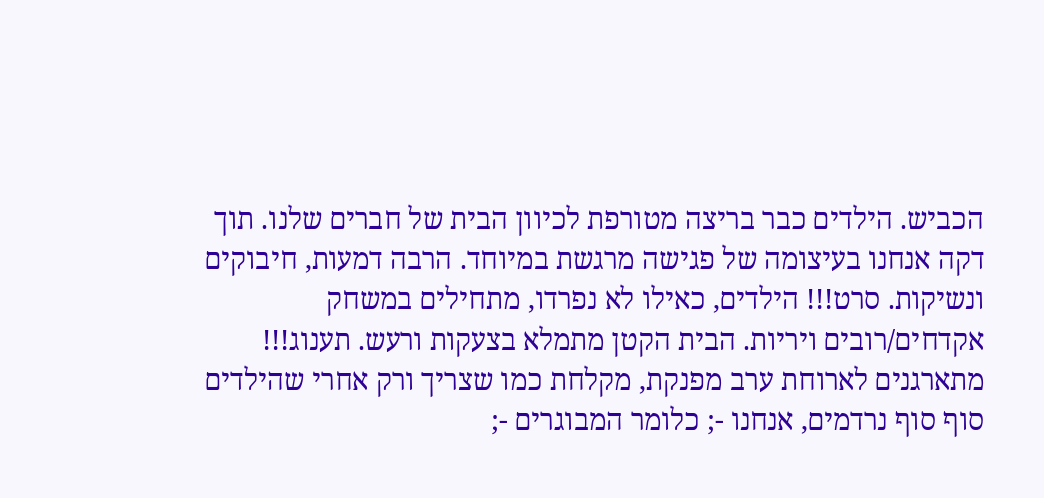הכביש. הילדים כבר בריצה מטורפת לכיוון הבית של חברים שלנו. תוך דקה אנחנו בעיצומה של פגישה מרגשת במיוחד. הרבה דמעות, חיבוקים ונשיקות. סרט!!! הילדים, כאילו לא נפרדו, מתחילים במשחק אקדחים/רובים ויריות. הבית הקטן מתמלא בצעקות ורעש. תענוג!!!
מתארגנים לארוחת ערב מפנקת, מקלחת כמו שצריך ורק אחרי שהילדים סוף סוף נרדמים, אנחנו -; כלומר המבוגרים -;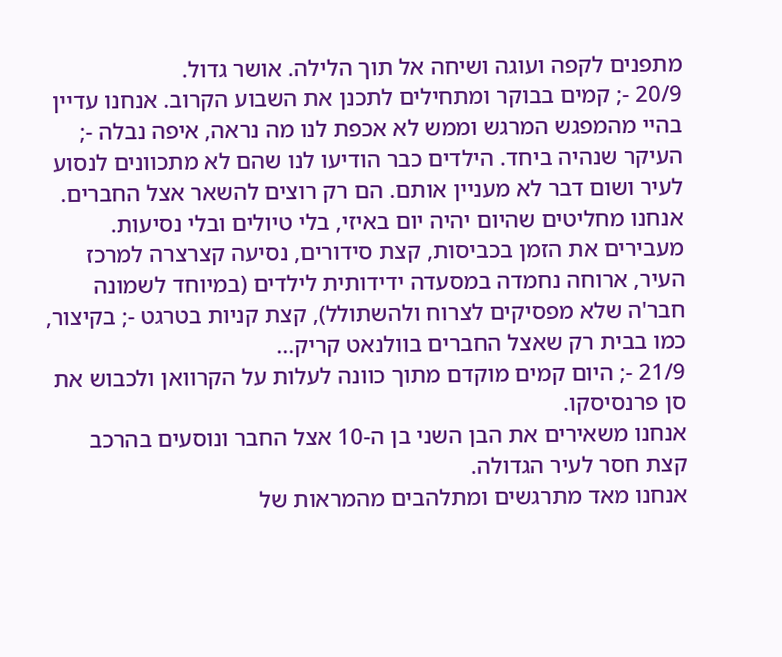מתפנים לקפה ועוגה ושיחה אל תוך הלילה. אושר גדול.
20/9 -; קמים בבוקר ומתחילים לתכנן את השבוע הקרוב. אנחנו עדיין בהיי מהמפגש המרגש וממש לא אכפת לנו מה נראה, איפה נבלה -; העיקר שנהיה ביחד. הילדים כבר הודיעו לנו שהם לא מתכוונים לנסוע לעיר ושום דבר לא מעניין אותם. הם רק רוצים להשאר אצל החברים.
אנחנו מחליטים שהיום יהיה יום באיזי, בלי טיולים ובלי נסיעות. מעבירים את הזמן בכביסות, קצת סידורים, נסיעה קצרצרה למרכז העיר, ארוחה נחמדה במסעדה ידידותית לילדים (במיוחד לשמונה חבר'ה שלא מפסיקים לצרוח ולהשתולל), קצת קניות בטרגט -; בקיצור, כמו בבית רק שאצל החברים בוולנאט קריק...
21/9 -; היום קמים מוקדם מתוך כוונה לעלות על הקרוואן ולכבוש את סן פרנסיסקו.
אנחנו משאירים את הבן השני בן ה-10 אצל החבר ונוסעים בהרכב קצת חסר לעיר הגדולה.
אנחנו מאד מתרגשים ומתלהבים מהמראות של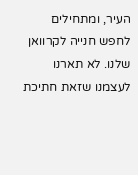העיר, ומתחילים לחפש חנייה לקרוואן שלנו. לא תארנו לעצמנו שזאת חתיכת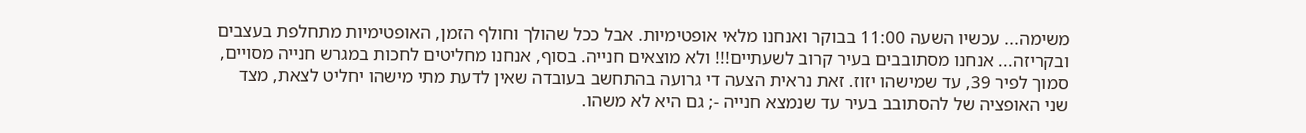משימה... עכשיו השעה 11:00 בבוקר ואנחנו מלאי אופטימיות. אבל ככל שהולך וחולף הזמן, האופטימיות מתחלפת בעצבים ובקריזה... אנחנו מסתובבים בעיר קרוב לשעתיים!!! ולא מוצאים חנייה. בסוף, אנחנו מחליטים לחכות במגרש חנייה מסויים, סמוך לפיר 39, עד שמישהו יזוז. זאת נראית הצעה די גרועה בהתחשב בעובדה שאין לדעת מתי מישהו יחליט לצאת, מצד שני האופציה של להסתובב בעיר עד שנמצא חנייה -; גם היא לא משהו.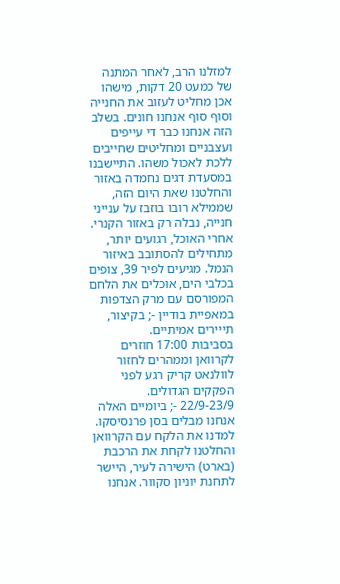למזלנו הרב, לאחר המתנה של כמעט 20 דקות, מישהו אכן מחליט לעזוב את החנייה וסוף סוף אנחנו חונים. בשלב הזה אנחנו כבר די עייפים ועצבניים ומחליטים שחייבים ללכת לאכול משהו. התיישבנו במסעדת דגים נחמדה באזור והחלטנו שאת היום הזה, שממילא רובו בוזבז על ענייני חנייה, נבלה רק באזור הקנרי.
אחרי האוכל, רגועים יותר, מתחילים להסתובב באיזור הנמל. מגיעים לפיר 39, צופים בכלבי הים, אוכלים את הלחם המפורסם עם מרק הצדפות במאפיית בודיין -; בקיצור, תייירים אמיתיים.
בסביבות 17:00 חוזרים לקרוואן וממהרים לחזור לוולנאט קריק רגע לפני הפקקים הגדולים.
22/9-23/9 -; ביומיים האלה אנחנו מבלים בסן פרנסיסקו. למדנו את הלקח עם הקרוואן והחלטנו לקחת את הרכבת (בארט) הישירה לעיר, היישר לתחנת יוניון סקוור. אנחנו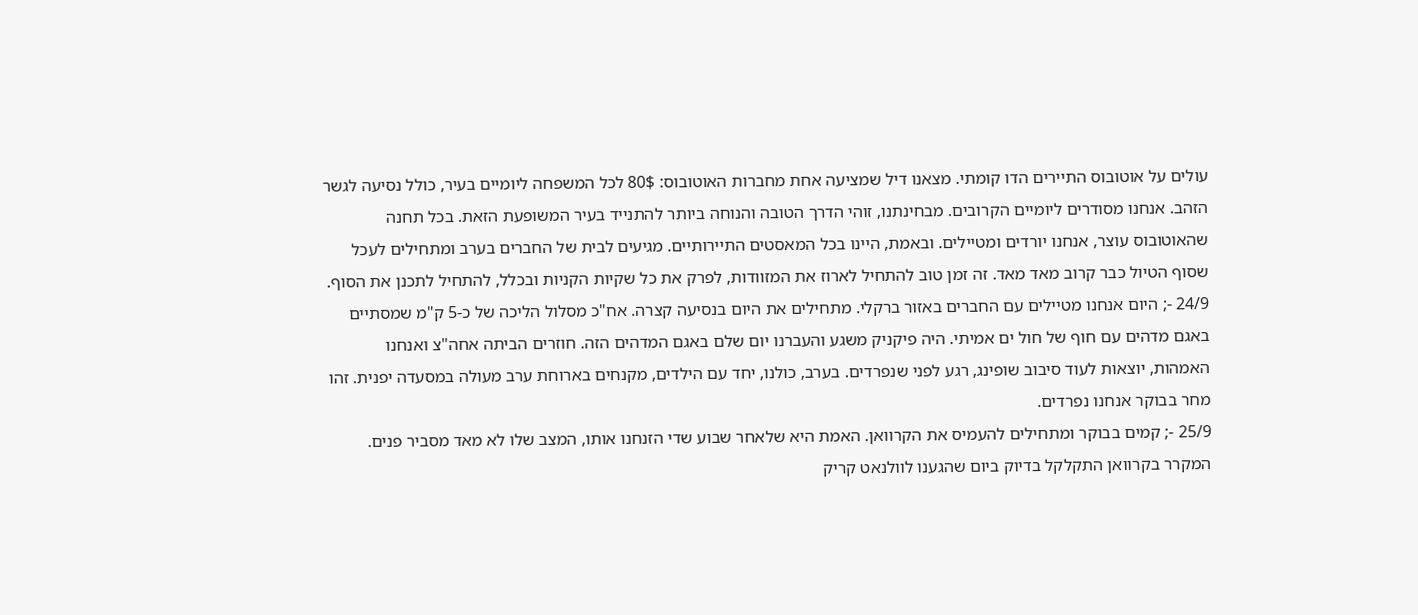עולים על אוטובוס התיירים הדו קומתי. מצאנו דיל שמציעה אחת מחברות האוטובוס: 80$ לכל המשפחה ליומיים בעיר, כולל נסיעה לגשר הזהב. אנחנו מסודרים ליומיים הקרובים. מבחינתנו, זוהי הדרך הטובה והנוחה ביותר להתנייד בעיר המשופעת הזאת. בכל תחנה שהאוטובוס עוצר, אנחנו יורדים ומטיילים. ובאמת, היינו בכל המאסטים התיירותיים. מגיעים לבית של החברים בערב ומתחילים לעכל שסוף הטיול כבר קרוב מאד מאד. זה זמן טוב להתחיל לארוז את המזוודות, לפרק את כל שקיות הקניות ובכלל, להתחיל לתכנן את הסוף.
24/9 -; היום אנחנו מטיילים עם החברים באזור ברקלי. מתחילים את היום בנסיעה קצרה. אח"כ מסלול הליכה של כ-5 ק"מ שמסתיים באגם מדהים עם חוף של חול ים אמיתי. היה פיקניק משגע והעברנו יום שלם באגם המדהים הזה. חוזרים הביתה אחה"צ ואנחנו האמהות, יוצאות לעוד סיבוב שופינג, רגע לפני שנפרדים. בערב, כולנו, יחד עם הילדים, מקנחים בארוחת ערב מעולה במסעדה יפנית. זהו מחר בבוקר אנחנו נפרדים.
25/9 -; קמים בבוקר ומתחילים להעמיס את הקרוואן. האמת היא שלאחר שבוע שדי הזנחנו אותו, המצב שלו לא מאד מסביר פנים. המקרר בקרוואן התקלקל בדיוק ביום שהגענו לוולנאט קריק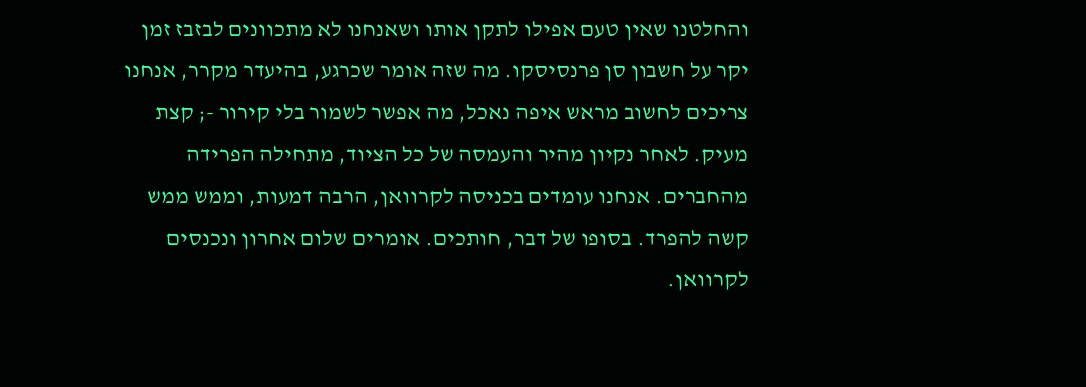והחלטנו שאין טעם אפילו לתקן אותו ושאנחנו לא מתכוונים לבזבז זמן יקר על חשבון סן פרנסיסקו. מה שזה אומר שכרגע, בהיעדר מקרר, אנחנו צריכים לחשוב מראש איפה נאכל, מה אפשר לשמור בלי קירור -; קצת מעיק. לאחר נקיון מהיר והעמסה של כל הציוד, מתחילה הפרידה מהחברים. אנחנו עומדים בכניסה לקרוואן, הרבה דמעות, וממש ממש קשה להפרד. בסופו של דבר, חותכים. אומרים שלום אחרון ונכנסים לקרוואן.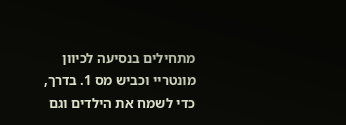מתחילים בנסיעה לכיוון מונטריי וכביש מס 1. בדרך, כדי לשמח את הילדים וגם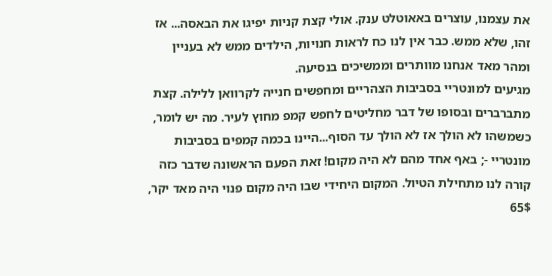את עצמנו, עוצרים באאוטלט ענק. אולי קצת קניות יפיגו את הבאסה... אז זהו, שלא ממש. כבר אין לנו כח לראות חנויות, הילדים ממש לא בעניין ומהר מאד אנחנו מוותרים וממשיכים בנסיעה.
מגיעים למונטריי בסביבות הצהריים ומחפשים חנייה לקרוואן ללילה. קצת מתברברים ובסופו של דבר מחליטים לחפש קמפ מחוץ לעיר. מה יש לומר, כשמשהו לא הולך אז לא הולך עד הסוף...היינו בכמה קמפים בסביבות מונטריי -; באף אחד מהם לא היה מקום! זאת הפעם הראשונה שדבר כזה קורה לנו מתחילת הטיול. המקום היחידי שבו היה מקום פנוי היה מאד יקר, 65$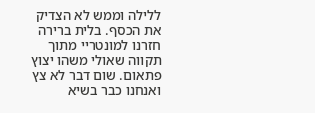ללילה וממש לא הצדיק את הכסף. בלית ברירה חזרנו למונטריי מתוך תקווה שאולי משהו יצוץ פתאום. שום דבר לא צץ ואנחנו כבר בשיא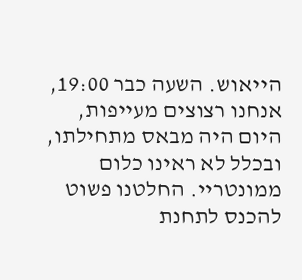הייאוש. השעה כבר 19:00, אנחנו רצוצים מעייפות, היום היה מבאס מתחילתו, ובכלל לא ראינו כלום ממונטריי. החלטנו פשוט להכנס לתחנת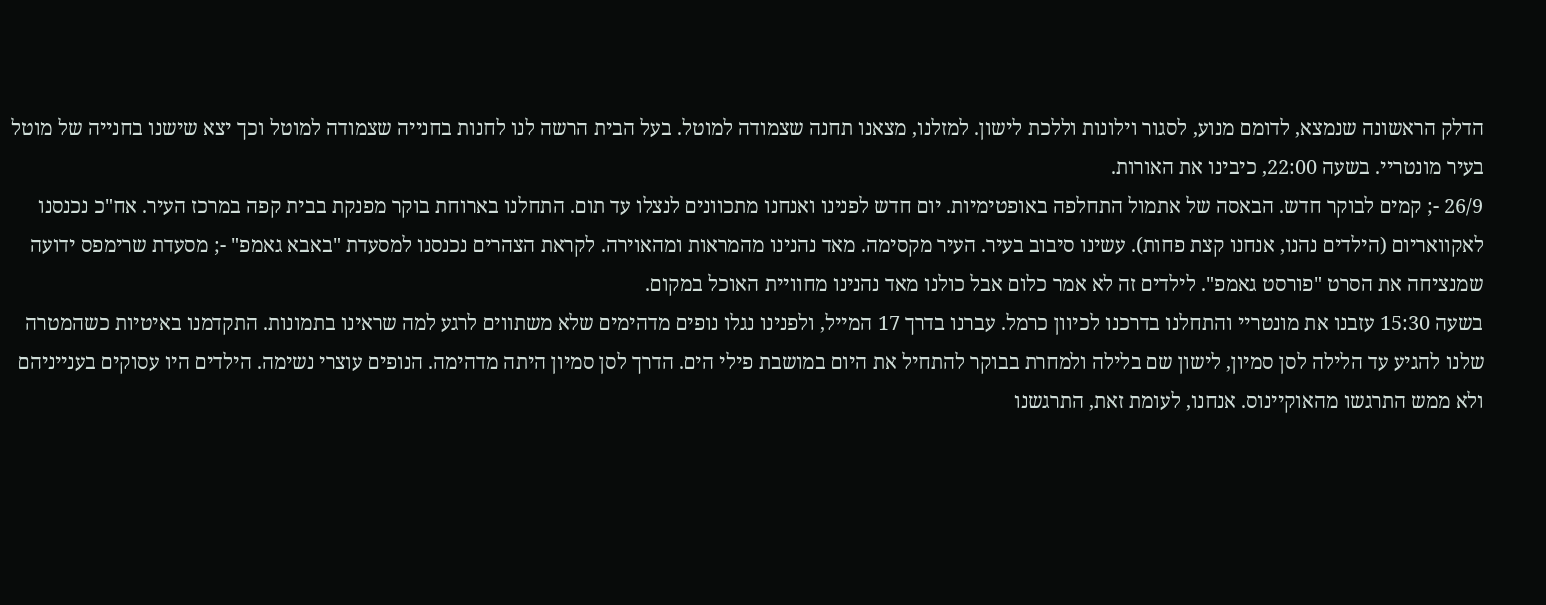הדלק הראשונה שנמצא, לדומם מנוע, לסגור וילונות וללכת לישון. למזלנו, מצאנו תחנה שצמודה למוטל. בעל הבית הרשה לנו לחנות בחנייה שצמודה למוטל וכך יצא שישנו בחנייה של מוטל בעיר מונטריי. בשעה 22:00, כיבינו את האורות.
26/9 -; קמים לבוקר חדש. הבאסה של אתמול התחלפה באופטימיות. יום חדש לפנינו ואנחנו מתכוונים לנצלו עד תום. התחלנו בארוחת בוקר מפנקת בבית קפה במרכז העיר. אח"כ נכנסנו לאקוואריום (הילדים נהנו, אנחנו קצת פחות). עשינו סיבוב בעיר. העיר מקסימה. מאד נהנינו מהמראות ומהאוירה. לקראת הצהרים נכנסנו למסעדת "באבא גאמפ" -; מסעדת שרימפס ידועה שמנציחה את הסרט "פורסט גאמפ". לילדים זה לא אמר כלום אבל כולנו מאד נהנינו מחוויית האוכל במקום.
בשעה 15:30 עזבנו את מונטריי והתחלנו בדרכנו לכיוון כרמל. עברנו בדרך 17 המייל, ולפנינו נגלו נופים מדהימים שלא משתווים לרגע למה שראינו בתמונות. התקדמנו באיטיות כשהמטרה שלנו להגיע עד הלילה לסן סמיון, לישון שם בלילה ולמחרת בבוקר להתחיל את היום במושבת פילי הים. הדרך לסן סמיון היתה מדהימה. הנופים עוצרי נשימה. הילדים היו עסוקים בענייניהם ולא ממש התרגשו מהאוקיינוס. אנחנו, לעומת זאת, התרגשנו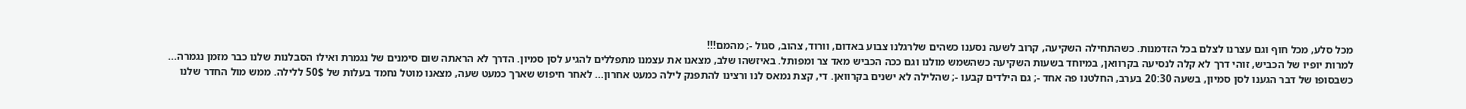מכל סלע, מכל חוף וגם עצרנו לצלם בכל הזדמנות. כשהתחילה השקיעה, קרוב לשעה נסענו כשהים שלרגלנו צבוע באדום, וורוד, צהוב, סגול -; מהמם!!!
למרות יופיו של הכביש, זוהי דרך לא קלה לנסיעה בקרוואן, במיוחד בשעות השקיעה כשהשמש מולנו וגם ככה הכביש מאד צר ומפותל. באיזשהו שלב, מצאנו את עצמנו מתפללים להגיע לסן סמיון. הדרך לא הראתה שום סימנים של נגמרת ואילו הסבלנות שלנו כבר מזמן נגמרה...
כשבסופו של דבר הגענו לסן סמיון, בשעה 20:30 בערב, החלטנו פה אחד -; גם הילדים קבעו -; שהלילה לא ישנים בקרוואן. די, קצת נמאס לנו ורצינו להתפנק לילה כמעט אחרון... לאחר חיפוש שארך כמעט שעה, מצאנו מוטל נחמד בעלות של 50$ ללילה. ממש מול החדר שלנו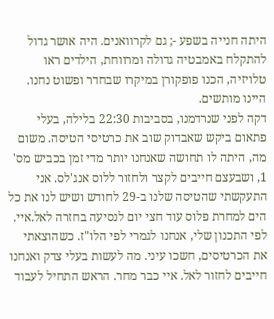היתה חנייה בשפע -; גם לקרוואנים. היה אושר גדול להתקלח באמבטיה גדולה ומרווחת, הילדים ראו טלויזיה, הכנו פופקורן במיקרו שבחדר ופשוט נחנו. היינו מותשים.
דקה לפני שנרדמנו, בסביבות 22:30 בלילה, בעלי פתאום ביקש שאבדוק שוב את כרטיסי הטיסה. משום מה, היתה לו תחושה שאנחנו יותר מדי זמן בכביש מס' 1, ושבעצם חייבים לקצר ולחזור ללוס אנג'לס. אני התעקשתי שהטיסה שלנו ב-29 לחודש ושיש לנו את כל הים למחרת פלוס עוד חצי יום לנסיעה בחזרה לאל.איי. לפי התכנון שלי, אנחנו לגמרי לפי הלו"ז. כשהוצאתי את הכרטיסים, חשכו עיני. מה לעשות בעלי צדק ואנחנו חייבים לחזור לאל. איי כבר מחר. הראש התחיל לעבוד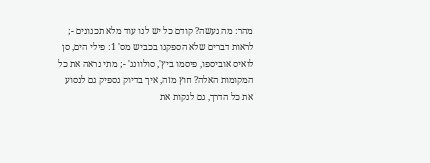מהר: מה נעשה? קודם כל יש לנו עוד מלא תכנונים -; לראות דברים שלא הספקנו בכביש מס' 1: פילי הים, סן לואיס אוביספו, פיסמו ביץ', סולוונג' -; מתי נראה את כל המקומות האלה? חוץ מזה, איך בדיוק נספיק גם לנסוע את כל הדרך, גם לנקות את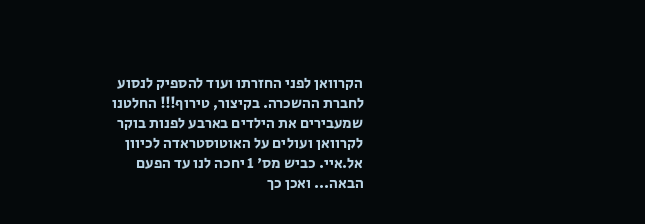הקרוואן לפני החזרתו ועוד להספיק לנסוע לחברת ההשכרה. בקיצור, טירוף!!! החלטנו שמעבירים את הילדים בארבע לפנות בוקר לקרוואן ועולים על האוטוסטראדה לכיוון אל.איי. כביש מס' 1 יחכה לנו עד הפעם הבאה... ואכן כך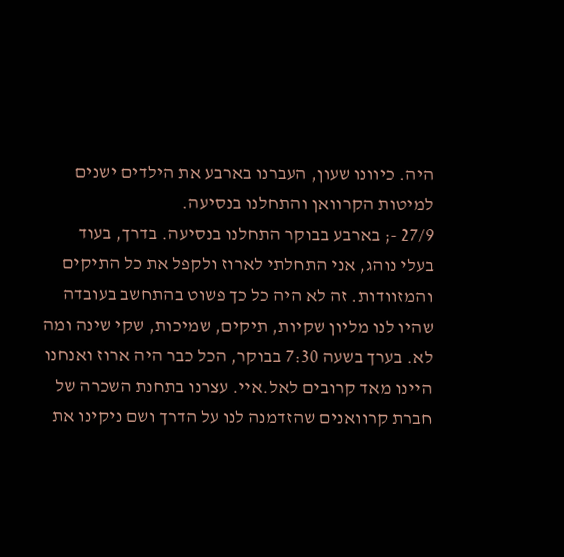היה. כיוונו שעון, העברנו בארבע את הילדים ישנים למיטות הקרוואן והתחלנו בנסיעה.
27/9 -; בארבע בבוקר התחלנו בנסיעה. בדרך, בעוד בעלי נוהג, אני התחלתי לארוז ולקפל את כל התיקים והמזוודות. זה לא היה כל כך פשוט בהתחשב בעובדה שהיו לנו מליון שקיות, תיקים, שמיכות, שקי שינה ומה לא. בערך בשעה 7:30 בבוקר, הכל כבר היה ארוז ואנחנו היינו מאד קרובים לאל.איי. עצרנו בתחנת השכרה של חברת קרוואנים שהזדמנה לנו על הדרך ושם ניקינו את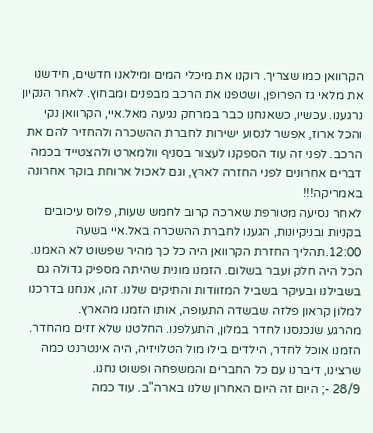הקרוואן כמו שצריך. רוקנו את מיכלי המים ומילאנו חדשים, חידשנו את מלאי גז הפרופן, ושטפנו את הרכב מבפנים ומבחוץ. לאחר הנקיון נרגענו. עכשיו, כשאנחנו כבר במרחק נגיעה מאל.איי, הקרוואן נקי והכל ארוז, אפשר לנסוע ישירות לחברת ההשכרה ולהחזיר להם את הרכב. לפני זה עוד הספקנו לעצור בסניף וולמארט ולהצטייד בכמה דברים אחרונים לפני החזרה לארץ, וגם לאכול ארוחת בוקר אחרונה באמריקה!!!
לאחר נסיעה מטורפת שארכה קרוב לחמש שעות, פלוס עיכובים בקניות ובניקיונות, הגענו לחברת ההשכרה באל.איי בשעה 12:00.תהליך החזרת הקרוואן היה כל כך מהיר שפשוט לא האמנו. הכל היה חלק ועבר בשלום. הזמנו מונית שהיתה מספיק גדולה גם בשבילנו ובעיקר בשביל המזוודות והתיקים שלנו. זהו, אנחנו בדרכנו למלון קראון פלזה שבשדה התעופה, אותו הזמנו מהארץ.
מהרגע שנכנסנו לחדר במלון, התעלפנו. החלטנו שלא זזים מהחדר. הזמנו אוכל לחדר, הילדים בילו מול הטלויזיה, היה אינטרנט כמה שרצינו, דיברנו עם כל החברים והמשפחה ופשוט נחנו.
28/9 -; היום זה היום האחרון שלנו בארה"ב. עוד כמה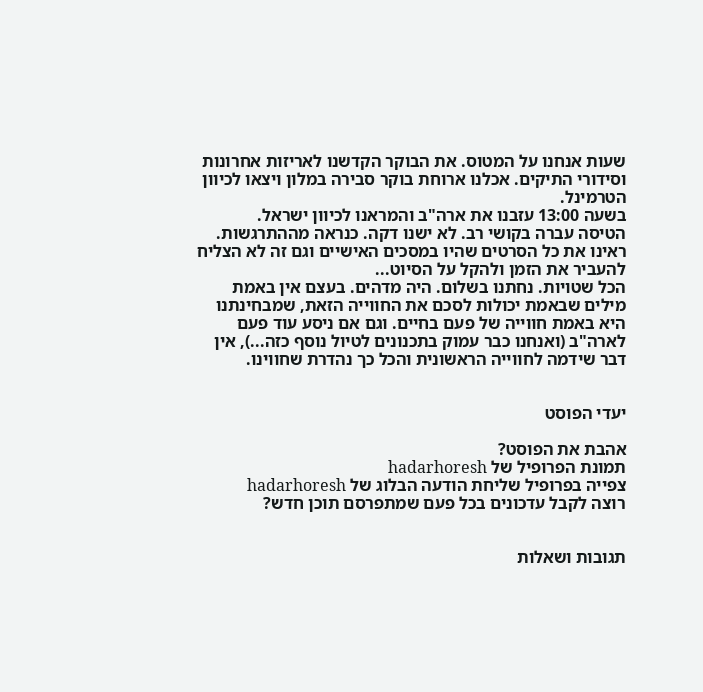שעות אנחנו על המטוס. את הבוקר הקדשנו לאריזות אחרונות וסידורי התיקים. אכלנו ארוחת בוקר סבירה במלון ויצאו לכיוון הטרמינל.
בשעה 13:00 עזבנו את ארה"ב והמראנו לכיוון ישראל.
הטיסה עברה בקושי רב. לא ישנו דקה. כנראה מההתרגשות. ראינו את כל הסרטים שהיו במסכים האישיים וגם זה לא הצליח להעביר את הזמן ולהקל על הסיוט...
הכל שטויות. נחתנו בשלום. היה מדהים. בעצם אין באמת מילים שבאמת יכולות לסכם את החווייה הזאת, שמבחינתנו היא באמת חווייה של פעם בחיים. וגם אם ניסע עוד פעם לארה"ב (ואנחנו כבר עמוק בתכנונים לטיול נוסף כזה...), אין דבר שידמה לחווייה הראשונית והכל כך נהדרת שחווינו.


יעדי הפוסט

אהבת את הפוסט?
תמונת הפרופיל של hadarhoresh
צפייה בפרופיל שליחת הודעה הבלוג של hadarhoresh
רוצה לקבל עדכונים בכל פעם שמתפרסם תוכן חדש?


תגובות ושאלות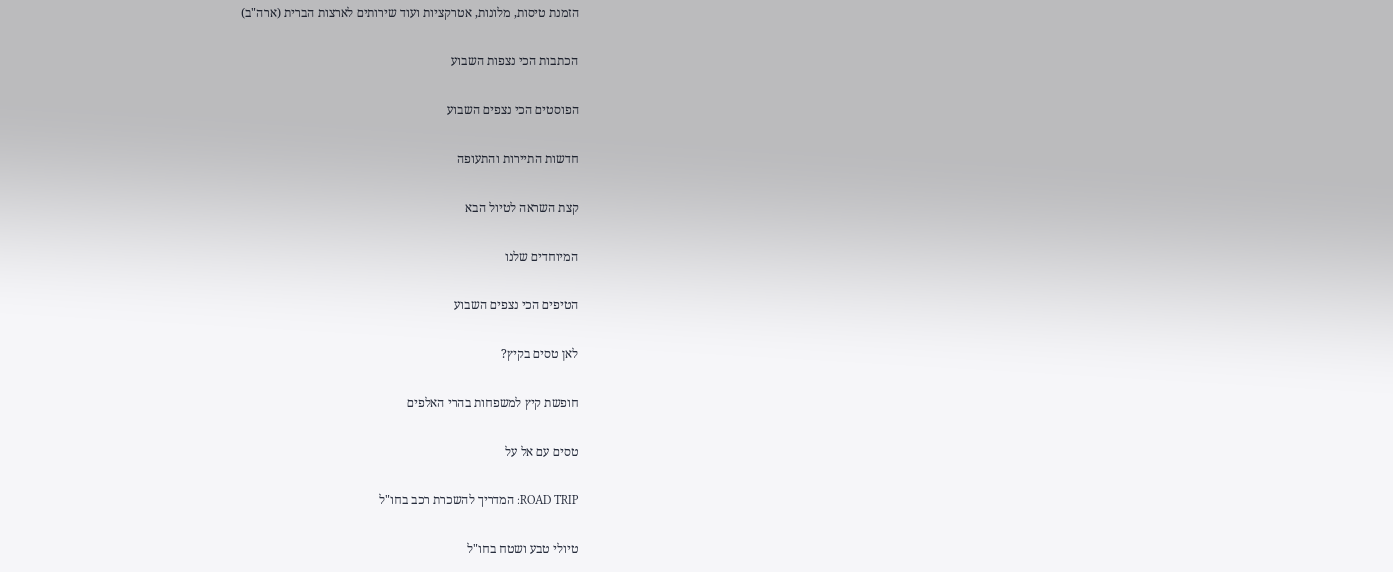הזמנת טיסות, מלונות, אטרקציות ועוד שירותים לארצות הברית (ארה"ב)

הכתבות הכי נצפות השבוע

הפוסטים הכי נצפים השבוע

חדשות התיירות והתעופה

קצת השראה לטיול הבא

המיוחדים שלנו

הטיפים הכי נצפים השבוע

לאן טסים בקיץ?

חופשת קיץ למשפחות בהרי האלפים

טסים עם אל על

ROAD TRIP: המדריך להשכרת רכב בחו"ל

טיולי טבע ושטח בחו"ל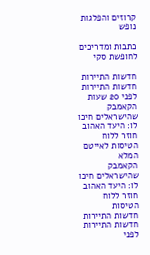קרוזים והפלגות נופש

כתבות ומדריכים לחופשת סקי

חדשות התיירות
חדשות התיירות
לפני 20 שעות
הקאמבק שהישראלים חיכו לו: היעד האהוב חוזר ללוח הטיסות לאייטם המלא
הקאמבק שהישראלים חיכו לו: היעד האהוב חוזר ללוח הטיסות
חדשות התיירות
חדשות התיירות
לפני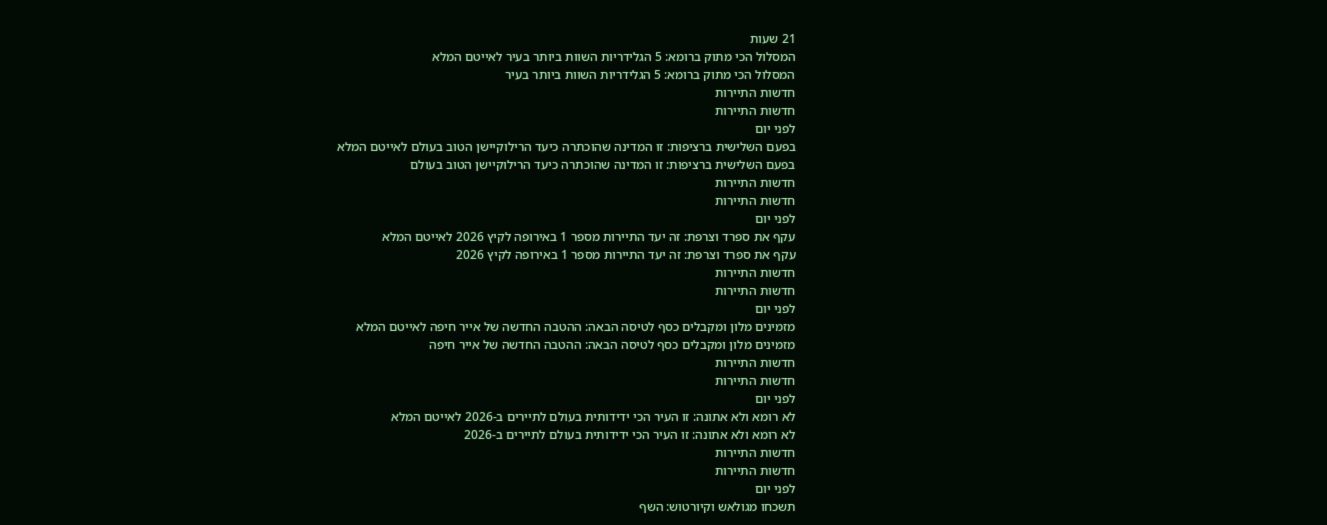21 שעות
המסלול הכי מתוק ברומא: 5 הגלידריות השוות ביותר בעיר לאייטם המלא
המסלול הכי מתוק ברומא: 5 הגלידריות השוות ביותר בעיר
חדשות התיירות
חדשות התיירות
לפני יום
בפעם השלישית ברציפות: זו המדינה שהוכתרה כיעד הרילוקיישן הטוב בעולם לאייטם המלא
בפעם השלישית ברציפות: זו המדינה שהוכתרה כיעד הרילוקיישן הטוב בעולם
חדשות התיירות
חדשות התיירות
לפני יום
עקף את ספרד וצרפת: זה יעד התיירות מספר 1 באירופה לקיץ 2026 לאייטם המלא
עקף את ספרד וצרפת: זה יעד התיירות מספר 1 באירופה לקיץ 2026
חדשות התיירות
חדשות התיירות
לפני יום
מזמינים מלון ומקבלים כסף לטיסה הבאה: ההטבה החדשה של אייר חיפה לאייטם המלא
מזמינים מלון ומקבלים כסף לטיסה הבאה: ההטבה החדשה של אייר חיפה
חדשות התיירות
חדשות התיירות
לפני יום
לא רומא ולא אתונה: זו העיר הכי ידידותית בעולם לתיירים ב-2026 לאייטם המלא
לא רומא ולא אתונה: זו העיר הכי ידידותית בעולם לתיירים ב-2026
חדשות התיירות
חדשות התיירות
לפני יום
תשכחו מגולאש וקיורטוש: השף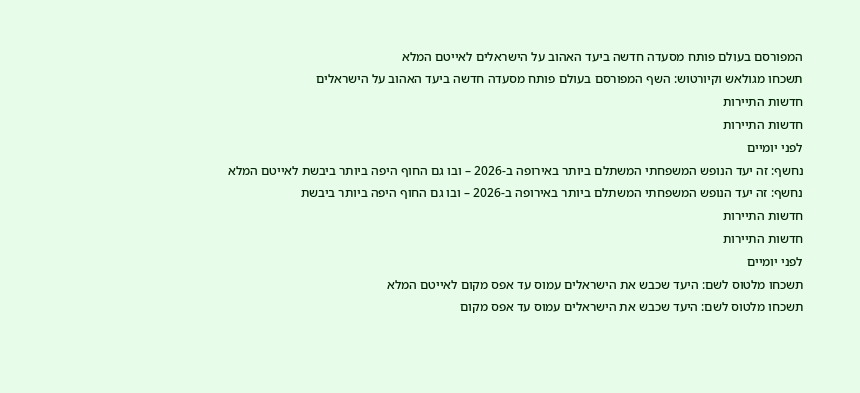המפורסם בעולם פותח מסעדה חדשה ביעד האהוב על הישראלים לאייטם המלא
תשכחו מגולאש וקיורטוש: השף המפורסם בעולם פותח מסעדה חדשה ביעד האהוב על הישראלים
חדשות התיירות
חדשות התיירות
לפני יומיים
נחשף: זה יעד הנופש המשפחתי המשתלם ביותר באירופה ב-2026 – ובו גם החוף היפה ביותר ביבשת לאייטם המלא
נחשף: זה יעד הנופש המשפחתי המשתלם ביותר באירופה ב-2026 – ובו גם החוף היפה ביותר ביבשת
חדשות התיירות
חדשות התיירות
לפני יומיים
תשכחו מלטוס לשם: היעד שכבש את הישראלים עמוס עד אפס מקום לאייטם המלא
תשכחו מלטוס לשם: היעד שכבש את הישראלים עמוס עד אפס מקום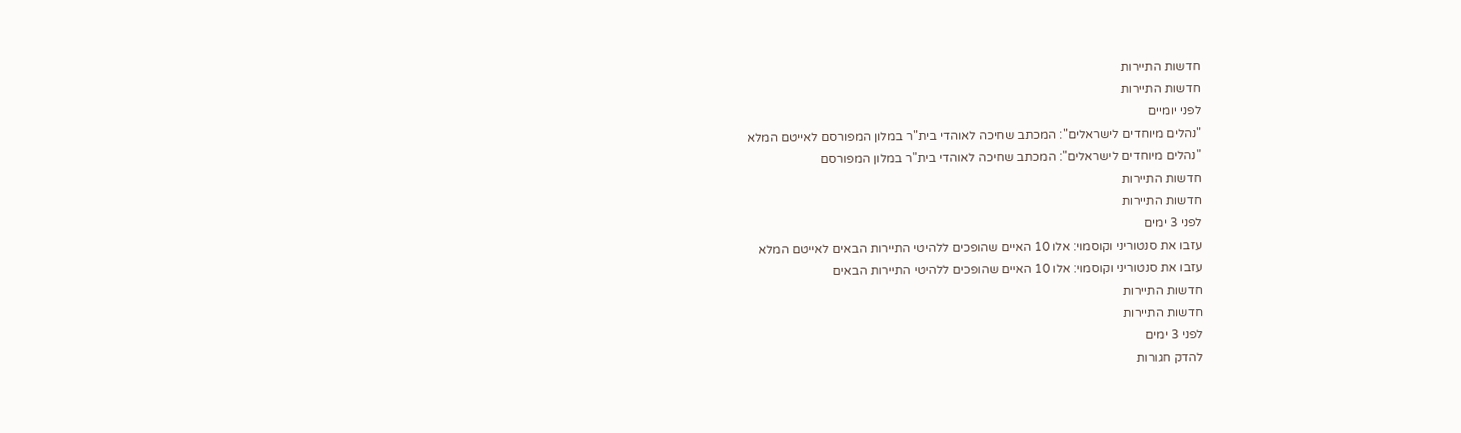חדשות התיירות
חדשות התיירות
לפני יומיים
"נהלים מיוחדים לישראלים": המכתב שחיכה לאוהדי בית"ר במלון המפורסם לאייטם המלא
"נהלים מיוחדים לישראלים": המכתב שחיכה לאוהדי בית"ר במלון המפורסם
חדשות התיירות
חדשות התיירות
לפני 3 ימים
עזבו את סנטוריני וקוסמוי: אלו 10 האיים שהופכים ללהיטי התיירות הבאים לאייטם המלא
עזבו את סנטוריני וקוסמוי: אלו 10 האיים שהופכים ללהיטי התיירות הבאים
חדשות התיירות
חדשות התיירות
לפני 3 ימים
להדק חגורות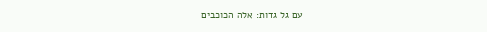עם גל גדות: אלה הכוכבים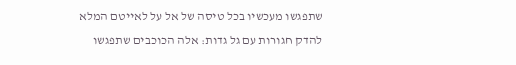שתפגשו מעכשיו בכל טיסה של אל על לאייטם המלא
להדק חגורות עם גל גדות: אלה הכוכבים שתפגשו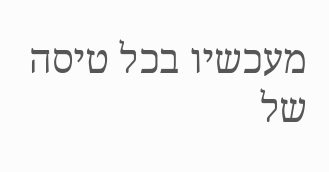מעכשיו בכל טיסה של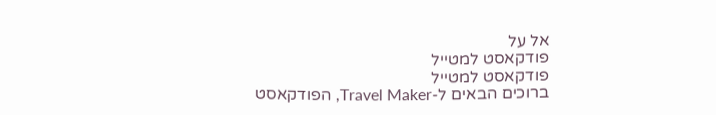אל על
פודקאסט למטייל
פודקאסט למטייל
ברוכים הבאים ל-Travel Maker, הפודקאסט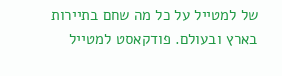של למטייל על כל מה שחם בתיירות בארץ ובעולם. פודקאסט למטייל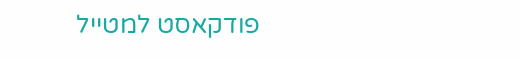פודקאסט למטייל